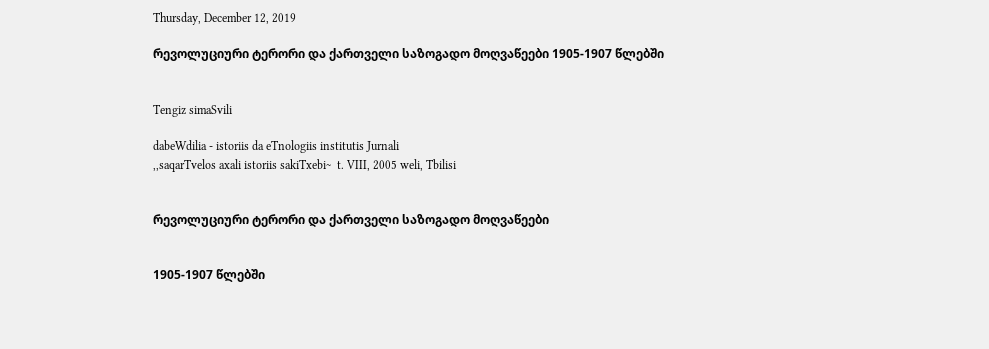Thursday, December 12, 2019

რევოლუციური ტერორი და ქართველი საზოგადო მოღვაწეები 1905-1907 წლებში


Tengiz simaSvili

dabeWdilia - istoriis da eTnologiis institutis Jurnali
,,saqarTvelos axali istoriis sakiTxebi~  t. VIII, 2005 weli, Tbilisi


რევოლუციური ტერორი და ქართველი საზოგადო მოღვაწეები


1905-1907 წლებში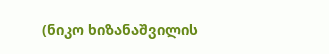(ნიკო ხიზანაშვილის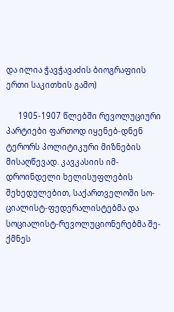და ილია ჭავჭავაძის ბიოგრაფიის ერთი საკითხის გამო)

      1905-1907 წლებში რევოლუციური პარტიები ფართოდ იყენებ-დნენ ტერორს პოლიტიკური მიზნების მისაღწევად. კავკასიის იმ-დროინდელი ხელისუფლების შეხედულებით, საქართველოში სო-ციალისტ-ფედერალისტებმა და სოციალისტ-რევოლუციონერებმა შე-ქმნეს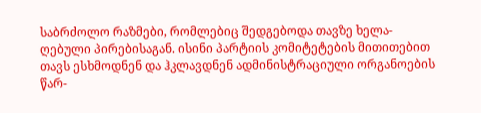საბრძოლო რაზმები, რომლებიც შედგებოდა თავზე ხელა-ღებული პირებისაგან. ისინი პარტიის კომიტეტების მითითებით თავს ესხმოდნენ და ჰკლავდნენ ადმინისტრაციული ორგანოების წარ-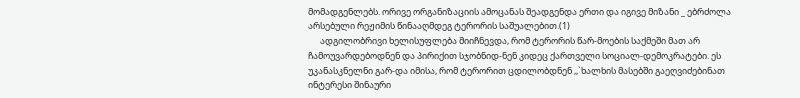მომადგენლებს. ორივე ორგანიზაციის ამოცანას შეადგენდა ერთი და იგივე მიზანი _ ებრძოლა არსებული რეჟიმის წინააღმდეგ ტერორის საშუალებით.(1)
      ადგილობრივი ხელისუფლება მიიჩნევდა, რომ ტერორის წარ-მოების საქმეში მათ არ ჩამოუვარდებოდნენ და პირიქით სჯობნიდ-ნენ კიდეც ქართველი სოციალ-დემოკრატები. ეს უკანასკნელნი გარ-და იმისა, რომ ტერორით ცდილობდნენ ,,`ხალხის მასებში გაეღვიძებინათ ინტერესი შინაური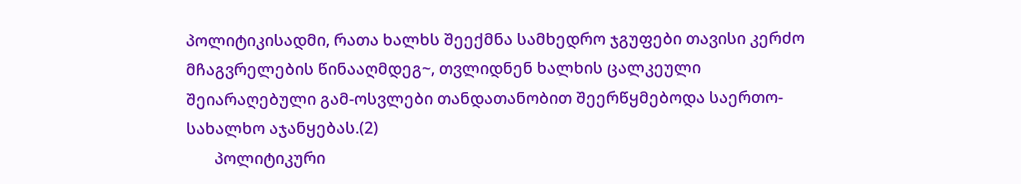პოლიტიკისადმი, რათა ხალხს შეექმნა სამხედრო ჯგუფები თავისი კერძო მჩაგვრელების წინააღმდეგ~, თვლიდნენ ხალხის ცალკეული შეიარაღებული გამ-ოსვლები თანდათანობით შეერწყმებოდა საერთო-სახალხო აჯანყებას.(2)
       პოლიტიკური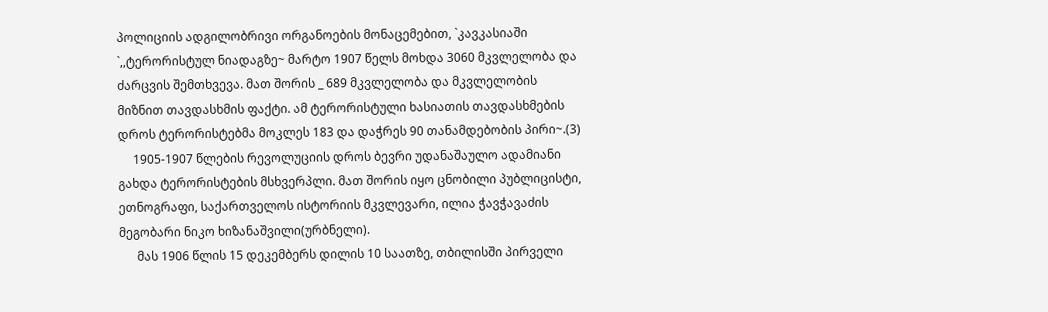პოლიციის ადგილობრივი ორგანოების მონაცემებით, `კავკასიაში `,,ტერორისტულ ნიადაგზე~ მარტო 1907 წელს მოხდა 3060 მკვლელობა და ძარცვის შემთხვევა. მათ შორის _ 689 მკვლელობა და მკვლელობის მიზნით თავდასხმის ფაქტი. ამ ტერორისტული ხასიათის თავდასხმების დროს ტერორისტებმა მოკლეს 183 და დაჭრეს 90 თანამდებობის პირი~.(3)
     1905-1907 წლების რევოლუციის დროს ბევრი უდანაშაულო ადამიანი გახდა ტერორისტების მსხვერპლი. მათ შორის იყო ცნობილი პუბლიცისტი, ეთნოგრაფი, საქართველოს ისტორიის მკვლევარი, ილია ჭავჭავაძის მეგობარი ნიკო ხიზანაშვილი(ურბნელი).
      მას 1906 წლის 15 დეკემბერს დილის 10 საათზე, თბილისში პირველი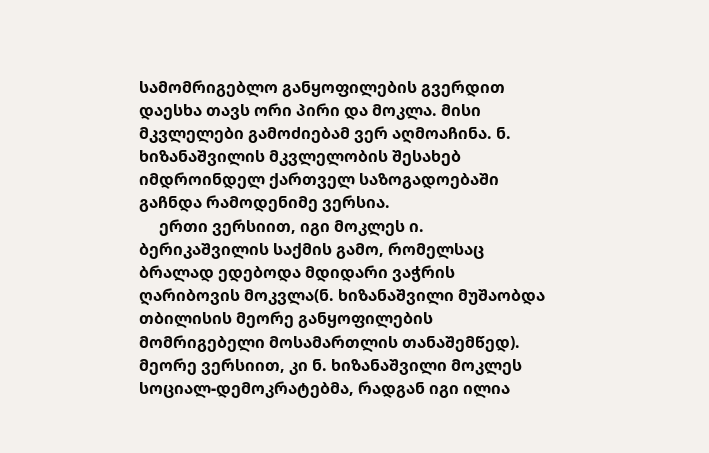სამომრიგებლო განყოფილების გვერდით დაესხა თავს ორი პირი და მოკლა. მისი მკვლელები გამოძიებამ ვერ აღმოაჩინა. ნ. ხიზანაშვილის მკვლელობის შესახებ იმდროინდელ ქართველ საზოგადოებაში გაჩნდა რამოდენიმე ვერსია.
     ერთი ვერსიით, იგი მოკლეს ი. ბერიკაშვილის საქმის გამო, რომელსაც ბრალად ედებოდა მდიდარი ვაჭრის ღარიბოვის მოკვლა(ნ. ხიზანაშვილი მუშაობდა თბილისის მეორე განყოფილების მომრიგებელი მოსამართლის თანაშემწედ). მეორე ვერსიით, კი ნ. ხიზანაშვილი მოკლეს სოციალ-დემოკრატებმა, რადგან იგი ილია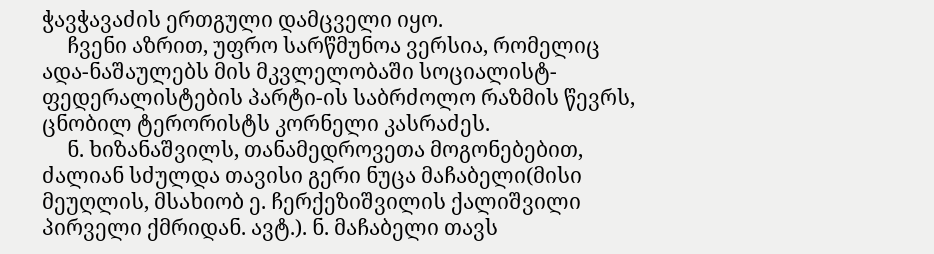ჭავჭავაძის ერთგული დამცველი იყო.
     ჩვენი აზრით, უფრო სარწმუნოა ვერსია, რომელიც ადა-ნაშაულებს მის მკვლელობაში სოციალისტ-ფედერალისტების პარტი-ის საბრძოლო რაზმის წევრს, ცნობილ ტერორისტს კორნელი კასრაძეს.
     ნ. ხიზანაშვილს, თანამედროვეთა მოგონებებით, ძალიან სძულდა თავისი გერი ნუცა მაჩაბელი(მისი მეუღლის, მსახიობ ე. ჩერქეზიშვილის ქალიშვილი პირველი ქმრიდან. ავტ.). ნ. მაჩაბელი თავს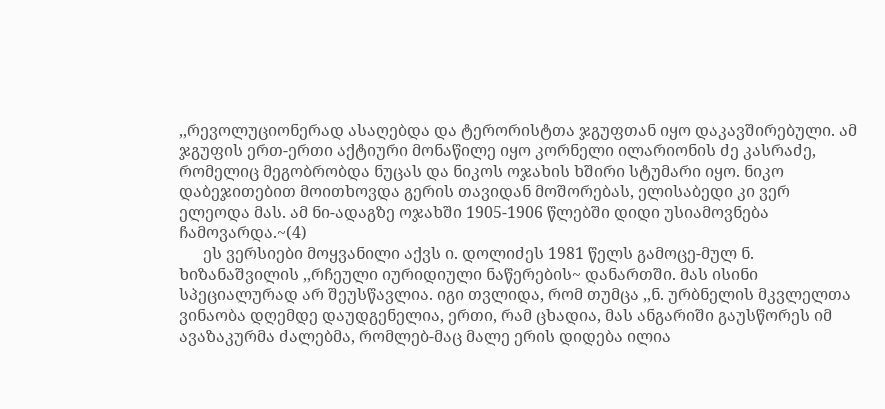,,რევოლუციონერად ასაღებდა და ტერორისტთა ჯგუფთან იყო დაკავშირებული. ამ ჯგუფის ერთ-ერთი აქტიური მონაწილე იყო კორნელი ილარიონის ძე კასრაძე, რომელიც მეგობრობდა ნუცას და ნიკოს ოჯახის ხშირი სტუმარი იყო. ნიკო დაბეჯითებით მოითხოვდა გერის თავიდან მოშორებას, ელისაბედი კი ვერ ელეოდა მას. ამ ნი-ადაგზე ოჯახში 1905-1906 წლებში დიდი უსიამოვნება ჩამოვარდა.~(4)
      ეს ვერსიები მოყვანილი აქვს ი. დოლიძეს 1981 წელს გამოცე-მულ ნ. ხიზანაშვილის ,,რჩეული იურიდიული ნაწერების~ დანართში. მას ისინი სპეციალურად არ შეუსწავლია. იგი თვლიდა, რომ თუმცა ,,ნ. ურბნელის მკვლელთა ვინაობა დღემდე დაუდგენელია, ერთი, რამ ცხადია, მას ანგარიში გაუსწორეს იმ ავაზაკურმა ძალებმა, რომლებ-მაც მალე ერის დიდება ილია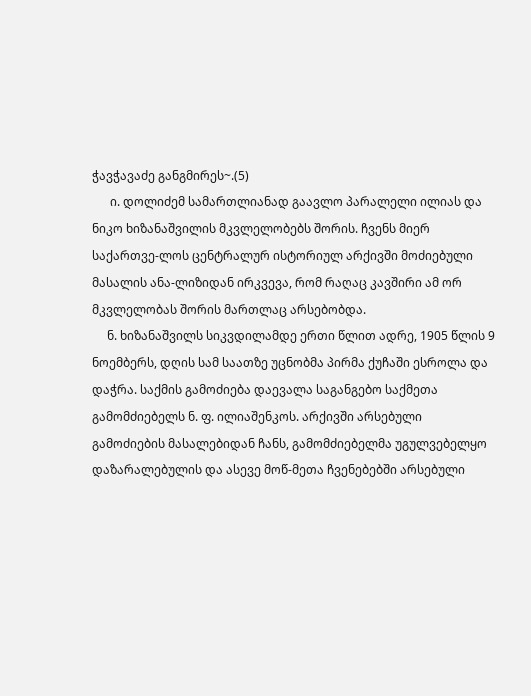ჭავჭავაძე განგმირეს~.(5)
      ი. დოლიძემ სამართლიანად გაავლო პარალელი ილიას და ნიკო ხიზანაშვილის მკვლელობებს შორის. ჩვენს მიერ საქართვე-ლოს ცენტრალურ ისტორიულ არქივში მოძიებული მასალის ანა-ლიზიდან ირკვევა, რომ რაღაც კავშირი ამ ორ მკვლელობას შორის მართლაც არსებობდა.
     ნ. ხიზანაშვილს სიკვდილამდე ერთი წლით ადრე, 1905 წლის 9 ნოემბერს, დღის სამ საათზე უცნობმა პირმა ქუჩაში ესროლა და დაჭრა. საქმის გამოძიება დაევალა საგანგებო საქმეთა გამომძიებელს ნ. ფ. ილიაშენკოს. არქივში არსებული გამოძიების მასალებიდან ჩანს, გამომძიებელმა უგულვებელყო დაზარალებულის და ასევე მოწ-მეთა ჩვენებებში არსებული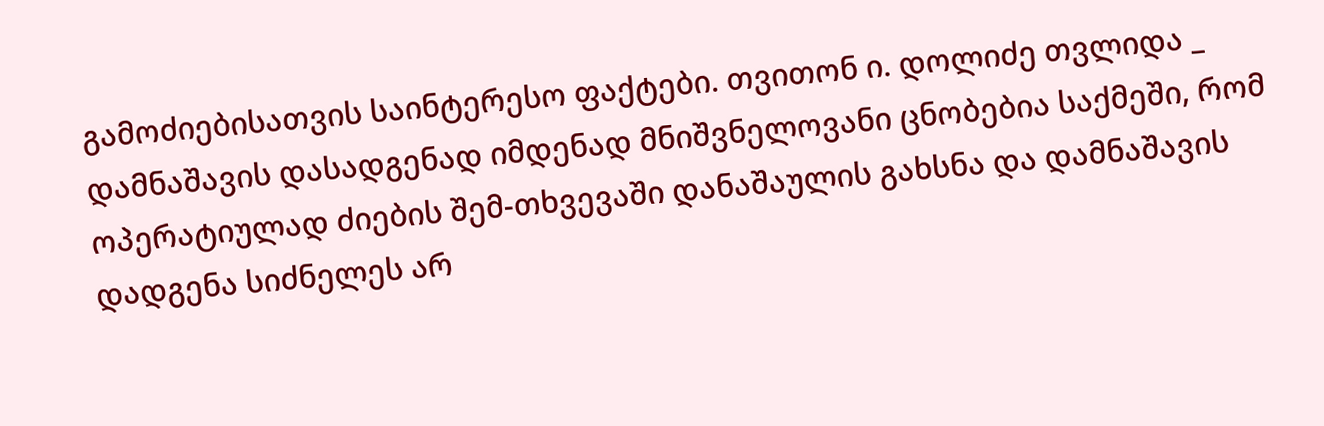გამოძიებისათვის საინტერესო ფაქტები. თვითონ ი. დოლიძე თვლიდა _ დამნაშავის დასადგენად იმდენად მნიშვნელოვანი ცნობებია საქმეში, რომ ოპერატიულად ძიების შემ-თხვევაში დანაშაულის გახსნა და დამნაშავის დადგენა სიძნელეს არ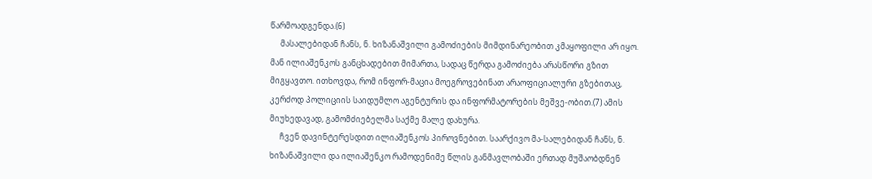წარმოადგენდა.(6)
     მასალებიდან ჩანს, ნ. ხიზანაშვილი გამოძიების მიმდინარეობით კმაყოფილი არ იყო. მან ილიაშენკოს განცხადებით მიმართა, სადაც წერდა გამოძიება არასწორი გზით მიგყავთო. ითხოვდა, რომ ინფორ-მაცია მოეგროვებინათ არაოფიციალური გზებითაც, კერძოდ პოლიციის საიდუმლო აგენტურის და ინფორმატორების მეშვე-ობით.(7) ამის მიუხედავად, გამომძიებელმა საქმე მალე დახურა.
     ჩვენ დავინტერესდით ილიაშენკოს პიროვნებით. საარქივო მა-სალებიდან ჩანს, ნ. ხიზანაშვილი და ილიაშენკო რამოდენიმე წლის განმავლობაში ერთად მუშაობდნენ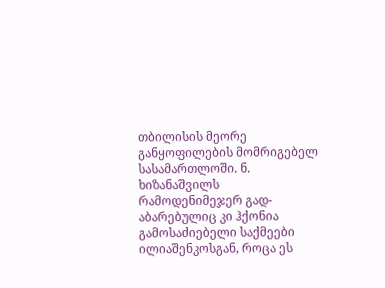თბილისის მეორე განყოფილების მომრიგებელ სასამართლოში. ნ. ხიზანაშვილს რამოდენიმეჯერ გად-აბარებულიც კი ჰქონია გამოსაძიებელი საქმეები ილიაშენკოსგან, როცა ეს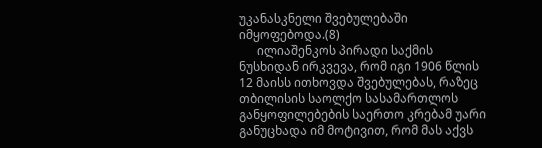უკანასკნელი შვებულებაში იმყოფებოდა.(8)
      ილიაშენკოს პირადი საქმის ნუსხიდან ირკვევა, რომ იგი 1906 წლის 12 მაისს ითხოვდა შვებულებას, რაზეც თბილისის საოლქო სასამართლოს განყოფილებების საერთო კრებამ უარი განუცხადა იმ მოტივით, რომ მას აქვს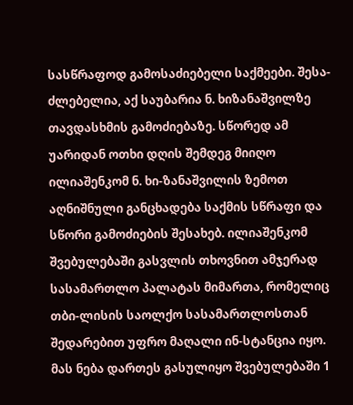სასწრაფოდ გამოსაძიებელი საქმეები. შესა-ძლებელია, აქ საუბარია ნ. ხიზანაშვილზე თავდასხმის გამოძიებაზე. სწორედ ამ უარიდან ოთხი დღის შემდეგ მიიღო ილიაშენკომ ნ. ხი-ზანაშვილის ზემოთ აღნიშნული განცხადება საქმის სწრაფი და სწორი გამოძიების შესახებ. ილიაშენკომ შვებულებაში გასვლის თხოვნით ამჯერად სასამართლო პალატას მიმართა, რომელიც თბი-ლისის საოლქო სასამართლოსთან შედარებით უფრო მაღალი ინ-სტანცია იყო. მას ნება დართეს გასულიყო შვებულებაში 1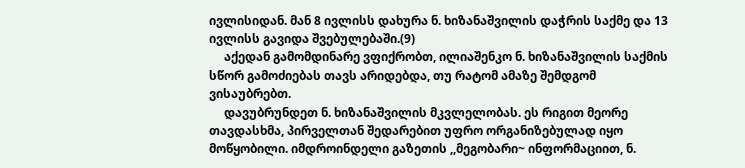ივლისიდან. მან 8 ივლისს დახურა ნ. ხიზანაშვილის დაჭრის საქმე და 13 ივლისს გავიდა შვებულებაში.(9)
     აქედან გამომდინარე ვფიქრობთ, ილიაშენკო ნ. ხიზანაშვილის საქმის სწორ გამოძიებას თავს არიდებდა, თუ რატომ ამაზე შემდგომ ვისაუბრებთ.
     დავუბრუნდეთ ნ. ხიზანაშვილის მკვლელობას. ეს რიგით მეორე თავდასხმა, პირველთან შედარებით უფრო ორგანიზებულად იყო მოწყობილი. იმდროინდელი გაზეთის ,,მეგობარი~ ინფორმაციით, ნ.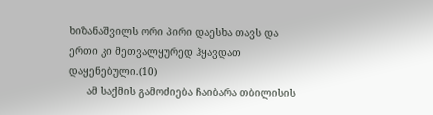ხიზანაშვილს ორი პირი დაესხა თავს და ერთი კი მეთვალყურედ ჰყავდათ დაყენებული.(10)
      ამ საქმის გამოძიება ჩაიბარა თბილისის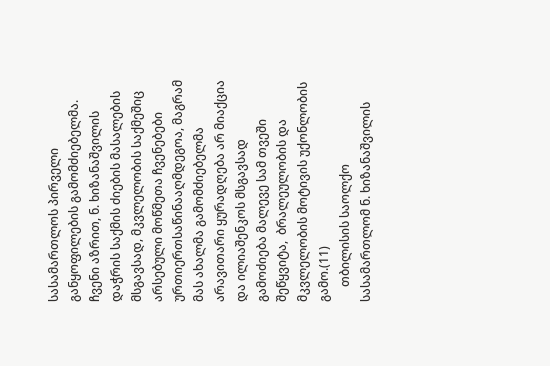სასამართლოს პირველი განყოფილების გამომძიებელმა. ჩვენი აზრით, ნ. ხიზანაშვილის დაჭრის საქმის ძიების მასალების მსგავსად, მკვლელობის საქმეშიც არსებული მოწმეთა ჩვენებები ურთიერთსაწინააღმდეგოა, მაგრამ მას ახალმა გამომძიებელმა არავითარი ყურადღება არ მიაქცია და ილიაშენკოს მსგავსად გამოძიება მალევე სამ თვეში შეწყვიტა,  ბრალეულობის და მკვლელობის მოტივის უქონლობის გამო.(11)
     თბილისის საოლქო სასამართლომ ნ. ხიზანაშვილის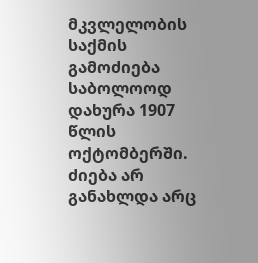მკვლელობის საქმის გამოძიება საბოლოოდ დახურა 1907 წლის ოქტომბერში. ძიება არ განახლდა არც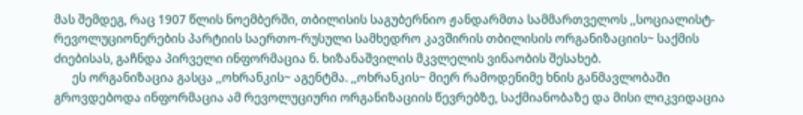მას შემდეგ, რაც 1907 წლის ნოემბერში, თბილისის საგუბერნიო ჟანდარმთა სამმართველოს ,,სოციალისტ-რევოლუციონერების პარტიის საერთო-რუსული სამხედრო კავშირის თბილისის ორგანიზაციის~ საქმის ძიებისას, გაჩნდა პირველი ინფორმაცია ნ. ხიზანაშვილის მკვლელის ვინაობის შესახებ.
      ეს ორგანიზაცია გასცა ,,ოხრანკის~ აგენტმა. ,,ოხრანკის~ მიერ რამოდენიმე ხნის განმავლობაში გროვდებოდა ინფორმაცია ამ რევოლუციური ორგანიზაციის წევრებზე, საქმიანობაზე და მისი ლიკვიდაცია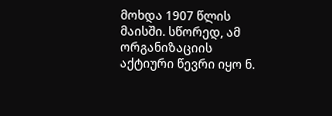მოხდა 1907 წლის მაისში. სწორედ, ამ ორგანიზაციის აქტიური წევრი იყო ნ.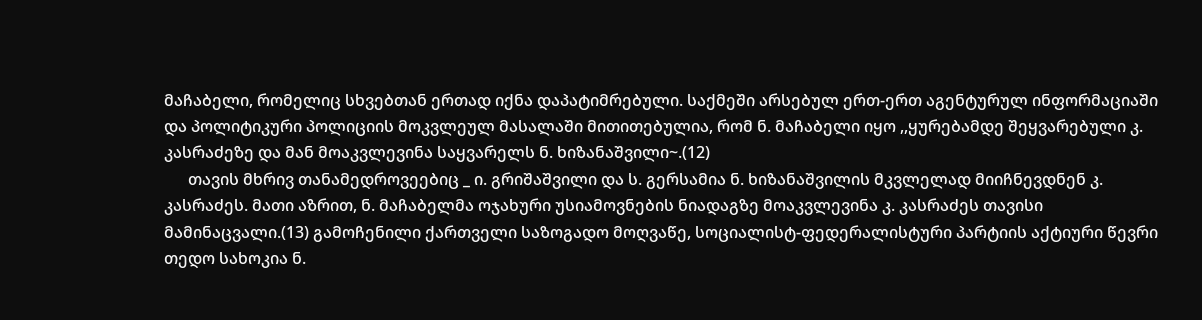მაჩაბელი, რომელიც სხვებთან ერთად იქნა დაპატიმრებული. საქმეში არსებულ ერთ-ერთ აგენტურულ ინფორმაციაში და პოლიტიკური პოლიციის მოკვლეულ მასალაში მითითებულია, რომ ნ. მაჩაბელი იყო ,,ყურებამდე შეყვარებული კ. კასრაძეზე და მან მოაკვლევინა საყვარელს ნ. ხიზანაშვილი~.(12)
      თავის მხრივ თანამედროვეებიც _ ი. გრიშაშვილი და ს. გერსამია ნ. ხიზანაშვილის მკვლელად მიიჩნევდნენ კ. კასრაძეს. მათი აზრით, ნ. მაჩაბელმა ოჯახური უსიამოვნების ნიადაგზე მოაკვლევინა კ. კასრაძეს თავისი მამინაცვალი.(13) გამოჩენილი ქართველი საზოგადო მოღვაწე, სოციალისტ-ფედერალისტური პარტიის აქტიური წევრი თედო სახოკია ნ.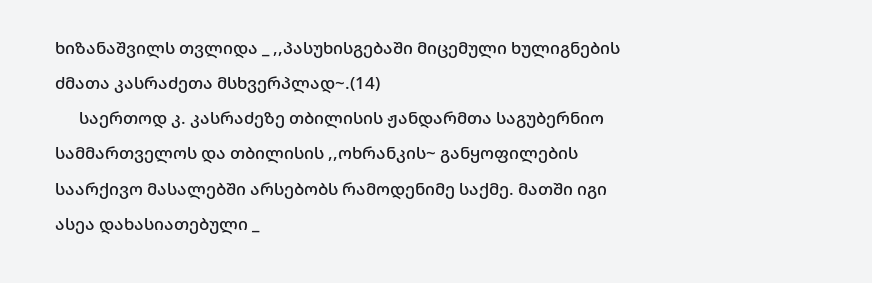ხიზანაშვილს თვლიდა _ ,,პასუხისგებაში მიცემული ხულიგნების ძმათა კასრაძეთა მსხვერპლად~.(14)
      საერთოდ კ. კასრაძეზე თბილისის ჟანდარმთა საგუბერნიო სამმართველოს და თბილისის ,,ოხრანკის~ განყოფილების საარქივო მასალებში არსებობს რამოდენიმე საქმე. მათში იგი ასეა დახასიათებული _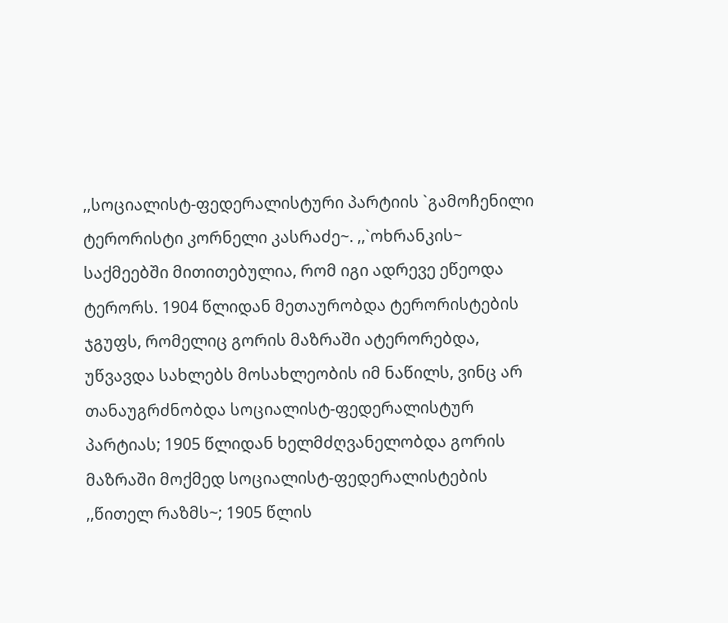,,სოციალისტ-ფედერალისტური პარტიის `გამოჩენილი ტერორისტი კორნელი კასრაძე~. ,,`ოხრანკის~ საქმეებში მითითებულია, რომ იგი ადრევე ეწეოდა ტერორს. 1904 წლიდან მეთაურობდა ტერორისტების ჯგუფს, რომელიც გორის მაზრაში ატერორებდა, უწვავდა სახლებს მოსახლეობის იმ ნაწილს, ვინც არ თანაუგრძნობდა სოციალისტ-ფედერალისტურ პარტიას; 1905 წლიდან ხელმძღვანელობდა გორის მაზრაში მოქმედ სოციალისტ-ფედერალისტების ,,წითელ რაზმს~; 1905 წლის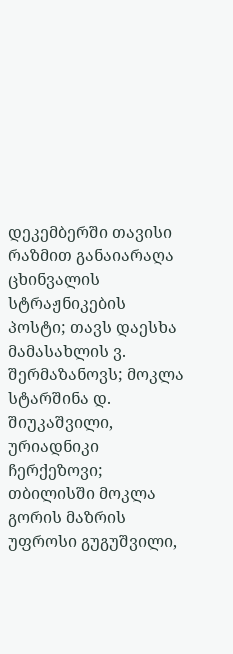დეკემბერში თავისი რაზმით განაიარაღა ცხინვალის სტრაჟნიკების პოსტი; თავს დაესხა მამასახლის ვ. შერმაზანოვს; მოკლა სტარშინა დ. შიუკაშვილი, ურიადნიკი ჩერქეზოვი; თბილისში მოკლა გორის მაზრის უფროსი გუგუშვილი,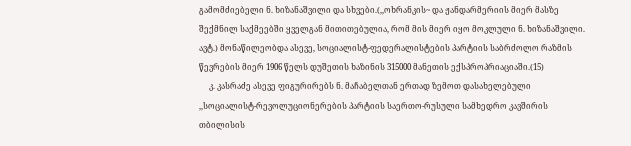გამომძიებელი ნ. ხიზანაშვილი და სხვები.(,,ოხრანკის~ და ჟანდარმერიის მიერ მასზე შექმნილ საქმეებში ყველგან მითითებულია, რომ მის მიერ იყო მოკლული ნ. ხიზანაშვილი. ავტ.) მონაწილეობდა ასევე, სოციალისტ-ფედერალისტების პარტიის საბრძოლო რაზმის წევრების მიერ 1906 წელს დუშეთის ხაზინის 315000 მანეთის ექსპროპრიაციაში.(15)
     კ. კასრაძე ასევე ფიგურირებს ნ. მაჩაბელთან ერთად ზემოთ დასახელებული ,,სოციალისტ-რევოლუციონერების პარტიის საერთო-რუსული სამხედრო კავშირის თბილისის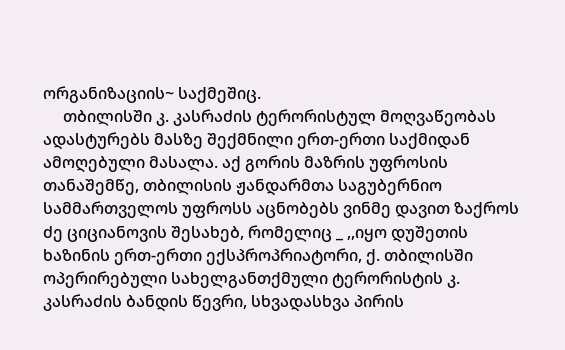ორგანიზაციის~ საქმეშიც.
     თბილისში კ. კასრაძის ტერორისტულ მოღვაწეობას ადასტურებს მასზე შექმნილი ერთ-ერთი საქმიდან ამოღებული მასალა. აქ გორის მაზრის უფროსის თანაშემწე, თბილისის ჟანდარმთა საგუბერნიო სამმართველოს უფროსს აცნობებს ვინმე დავით ზაქროს ძე ციციანოვის შესახებ, რომელიც _ ,,იყო დუშეთის ხაზინის ერთ-ერთი ექსპროპრიატორი, ქ. თბილისში ოპერირებული სახელგანთქმული ტერორისტის კ. კასრაძის ბანდის წევრი, სხვადასხვა პირის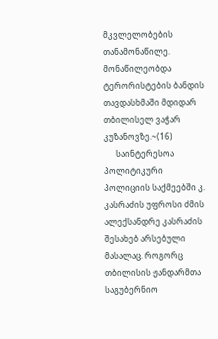მკვლელობების თანამონაწილე. მონაწილეობდა ტერორისტების ბანდის თავდასხმაში მდიდარ თბილისელ ვაჭარ კუზანოვზე.~(16)
      საინტერესოა პოლიტიკური პოლიციის საქმეებში კ. კასრაძის უფროსი ძმის ალექსანდრე კასრაძის შესახებ არსებული მასალაც. როგორც თბილისის ჟანდარმთა საგუბერნიო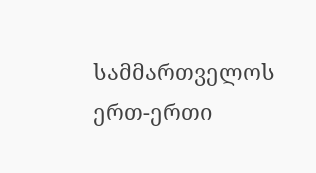სამმართველოს ერთ-ერთი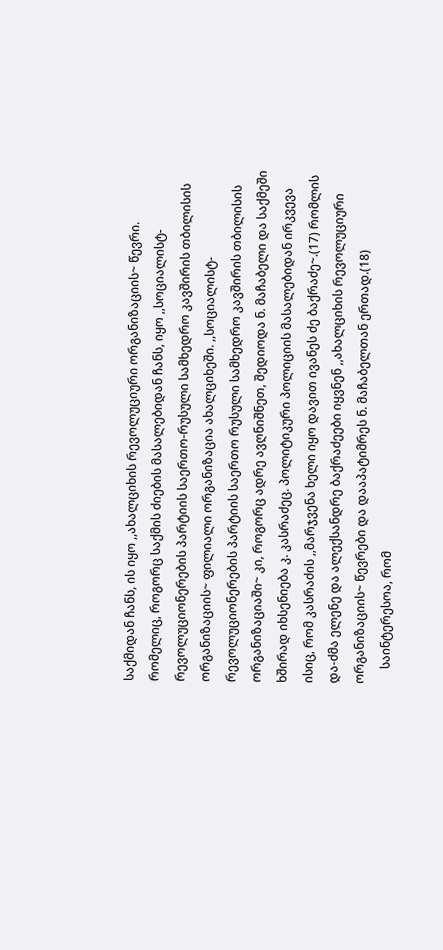საქმიდან ჩანს, ის იყო ,,ახალციხის რევოლუციური ორგანიზაციის~ წევრი. რომელიც, როგორც საქმის ძიების მასალებიდან ჩანს, იყო ,,სოციალისტ-რევოლუციონერების პარტიის საერთო-რუსული სამხედრო კავშირის თბილისის ორგანიზაციის~ ფილიალი ორგანიზაცია ახალციხეში. ,,სოციალისტ-რევოლუციონერების პარტიის საერთო რუსული სამხედრო კავშირის თბილისის ორგანიზაციაში~ კი, როგორც ადრე ავღნიშნეთ, შედიოდა ნ. მაჩაბელი და საქმეში ხშირად იხსენიება კ. კასრაძეც. პოლიტიკური პოლიციის მასალებიდან ირკვევა ისიც, რომ კასრაძის ,,მარჯვენა ხელი იყო დავით ივანეს ძე ბაქრაძე~.(17) რომლის და-ძმა ელენე და ალექსანდრე ბაქრაძეები იყვნენ ,,ახალციხის რევოლუციური ორგანიზაციის~ წევრები და დააპატიმრეს ნ. მაჩაბელთან ერთად.(18)
     საინტერესოა, რომ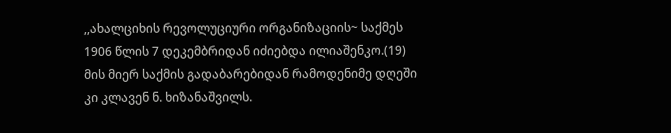,,ახალციხის რევოლუციური ორგანიზაციის~ საქმეს 1906 წლის 7 დეკემბრიდან იძიებდა ილიაშენკო.(19) მის მიერ საქმის გადაბარებიდან რამოდენიმე დღეში კი კლავენ ნ. ხიზანაშვილს.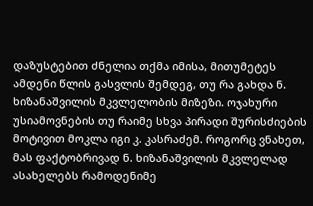დაზუსტებით ძნელია თქმა იმისა, მითუმეტეს ამდენი წლის გასვლის შემდეგ, თუ რა გახდა ნ. ხიზანაშვილის მკვლელობის მიზეზი. ოჯახური უსიამოვნების თუ რაიმე სხვა პირადი შურისძიების მოტივით მოკლა იგი კ. კასრაძემ. როგორც ვნახეთ, მას ფაქტობრივად ნ. ხიზანაშვილის მკვლელად ასახელებს რამოდენიმე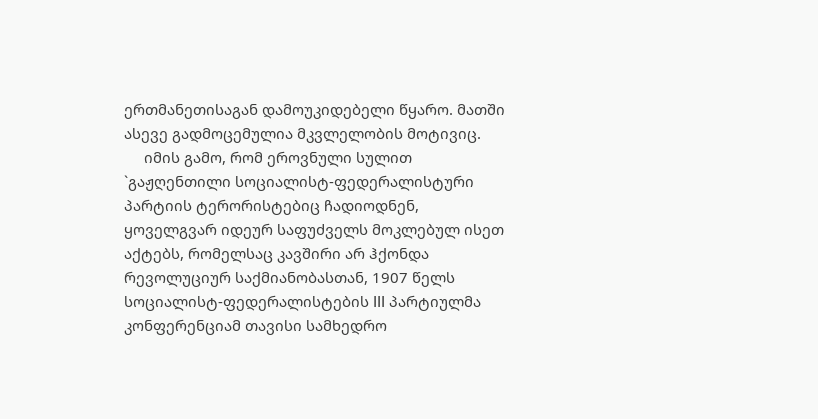ერთმანეთისაგან დამოუკიდებელი წყარო. მათში ასევე გადმოცემულია მკვლელობის მოტივიც.
     იმის გამო, რომ ეროვნული სულით `გაჟღენთილი სოციალისტ-ფედერალისტური პარტიის ტერორისტებიც ჩადიოდნენ, ყოველგვარ იდეურ საფუძველს მოკლებულ ისეთ აქტებს, რომელსაც კავშირი არ ჰქონდა რევოლუციურ საქმიანობასთან, 1907 წელს სოციალისტ-ფედერალისტების III პარტიულმა კონფერენციამ თავისი სამხედრო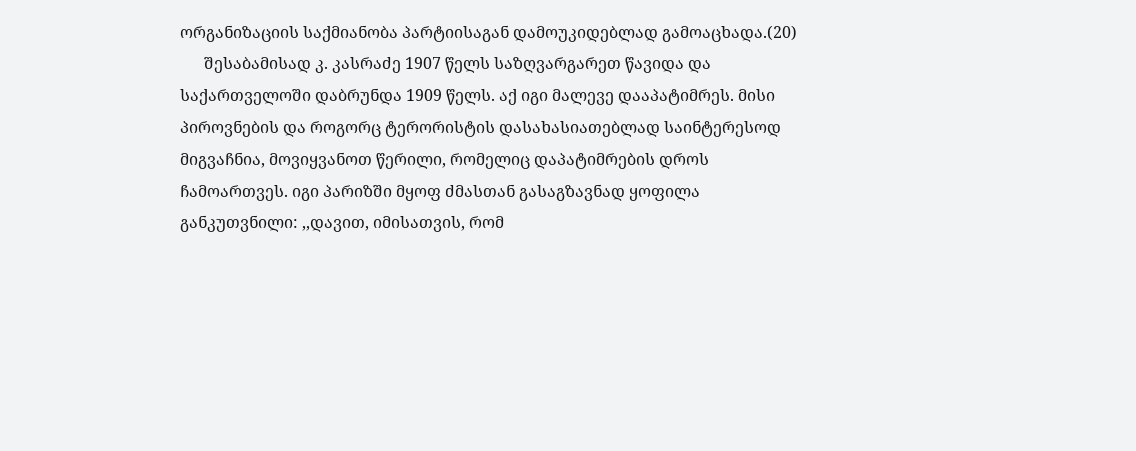ორგანიზაციის საქმიანობა პარტიისაგან დამოუკიდებლად გამოაცხადა.(20)
      შესაბამისად კ. კასრაძე 1907 წელს საზღვარგარეთ წავიდა და საქართველოში დაბრუნდა 1909 წელს. აქ იგი მალევე დააპატიმრეს. მისი პიროვნების და როგორც ტერორისტის დასახასიათებლად საინტერესოდ მიგვაჩნია, მოვიყვანოთ წერილი, რომელიც დაპატიმრების დროს ჩამოართვეს. იგი პარიზში მყოფ ძმასთან გასაგზავნად ყოფილა განკუთვნილი: ,,დავით, იმისათვის, რომ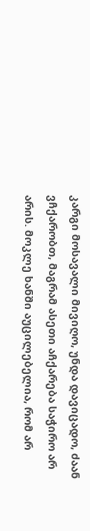კარგი მოსავალი მივიღო, უნდა დავიცადო, ძაან ვჩქარობთ, მაგრამ ასეთი აჩქარება საჭირო არ არის. მოკლე ხანში აუცილებელია, რომ არ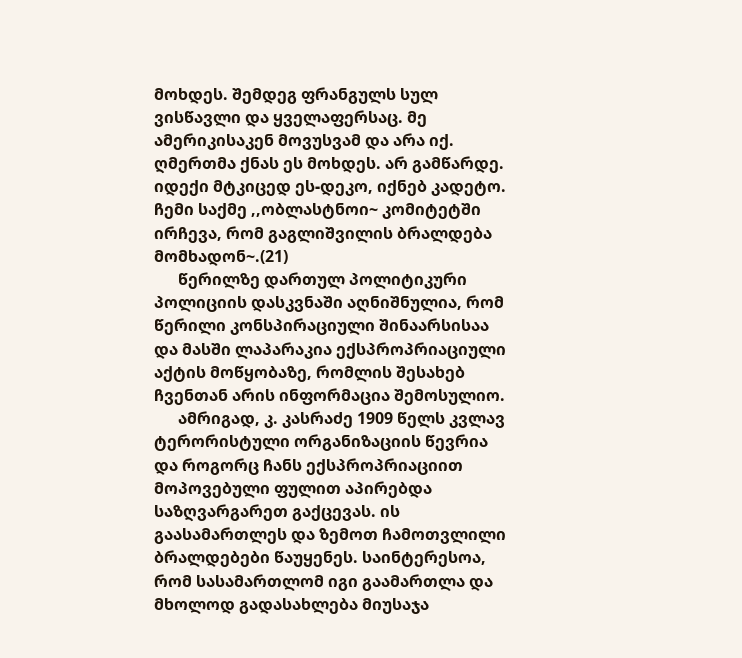მოხდეს. შემდეგ ფრანგულს სულ ვისწავლი და ყველაფერსაც. მე ამერიკისაკენ მოვუსვამ და არა იქ. ღმერთმა ქნას ეს მოხდეს. არ გამწარდე. იდექი მტკიცედ ეს-დეკო, იქნებ კადეტო. ჩემი საქმე ,,ობლასტნოი~ კომიტეტში ირჩევა, რომ გაგლიშვილის ბრალდება მომხადონ~.(21)
      წერილზე დართულ პოლიტიკური პოლიციის დასკვნაში აღნიშნულია, რომ წერილი კონსპირაციული შინაარსისაა და მასში ლაპარაკია ექსპროპრიაციული აქტის მოწყობაზე, რომლის შესახებ ჩვენთან არის ინფორმაცია შემოსულიო.
      ამრიგად, კ. კასრაძე 1909 წელს კვლავ ტერორისტული ორგანიზაციის წევრია და როგორც ჩანს ექსპროპრიაციით მოპოვებული ფულით აპირებდა საზღვარგარეთ გაქცევას. ის გაასამართლეს და ზემოთ ჩამოთვლილი ბრალდებები წაუყენეს. საინტერესოა, რომ სასამართლომ იგი გაამართლა და მხოლოდ გადასახლება მიუსაჯა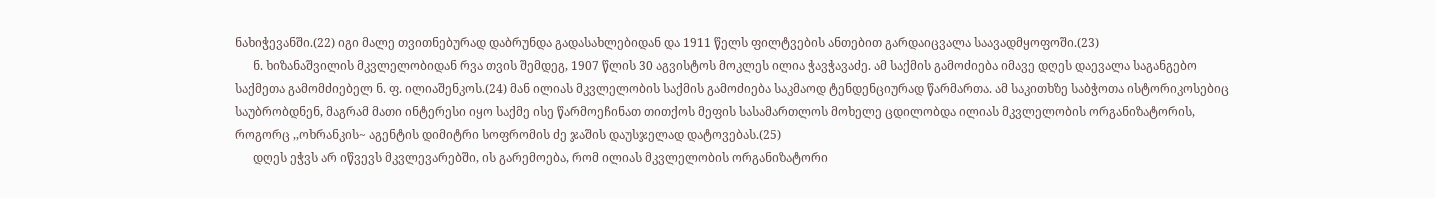ნახიჭევანში.(22) იგი მალე თვითნებურად დაბრუნდა გადასახლებიდან და 1911 წელს ფილტვების ანთებით გარდაიცვალა საავადმყოფოში.(23)
      ნ. ხიზანაშვილის მკვლელობიდან რვა თვის შემდეგ, 1907 წლის 30 აგვისტოს მოკლეს ილია ჭავჭავაძე. ამ საქმის გამოძიება იმავე დღეს დაევალა საგანგებო საქმეთა გამომძიებელ ნ. ფ. ილიაშენკოს.(24) მან ილიას მკვლელობის საქმის გამოძიება საკმაოდ ტენდენციურად წარმართა. ამ საკითხზე საბჭოთა ისტორიკოსებიც საუბრობდნენ, მაგრამ მათი ინტერესი იყო საქმე ისე წარმოეჩინათ თითქოს მეფის სასამართლოს მოხელე ცდილობდა ილიას მკვლელობის ორგანიზატორის, როგორც ,,ოხრანკის~ აგენტის დიმიტრი სოფრომის ძე ჯაშის დაუსჯელად დატოვებას.(25)
      დღეს ეჭვს არ იწვევს მკვლევარებში, ის გარემოება, რომ ილიას მკვლელობის ორგანიზატორი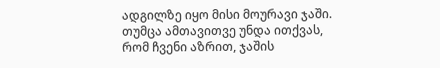ადგილზე იყო მისი მოურავი ჯაში. თუმცა ამთავითვე უნდა ითქვას, რომ ჩვენი აზრით, ჯაშის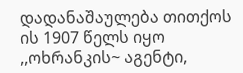დადანაშაულება თითქოს ის 1907 წელს იყო ,,ოხრანკის~ აგენტი,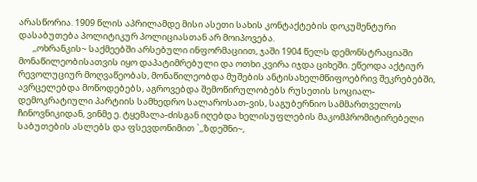არასწორია. 1909 წლის აპრილამდე მისი ასეთი სახის კონტაქტების დოკუმენტური დასაბუთება პოლიტიკურ პოლიციასთან არ მოიპოვება.
       ,,ოხრანკის~ საქმეებში არსებული ინფორმაციით, ჯაში 1904 წელს დემონსტრაციაში მონაწილეობისათვის იყო დაპატიმრებული და ოთხი კვირა იჯდა ციხეში. ეწეოდა აქტიურ რევოლუციურ მოღვაწეობას, მონაწილეობდა მუშების ანტისახელმწიფოებრივ შეკრებებში, ავრცელებდა მოწოდებებს, აგროვებდა შემოწირულობებს რუსეთის სოციალ-დემოკრატიული პარტიის სამხედრო სალაროსათ-ვის, საგუბერნიო სამმართველოს ჩინოვნიკიდან, ვინმე ე. ტყემალა-ძისგან იღებდა ხელისუფლების მაკომპრომიტირებელი საბუთების ასლებს და ფსევდონიმით `,,ზდეშნი~,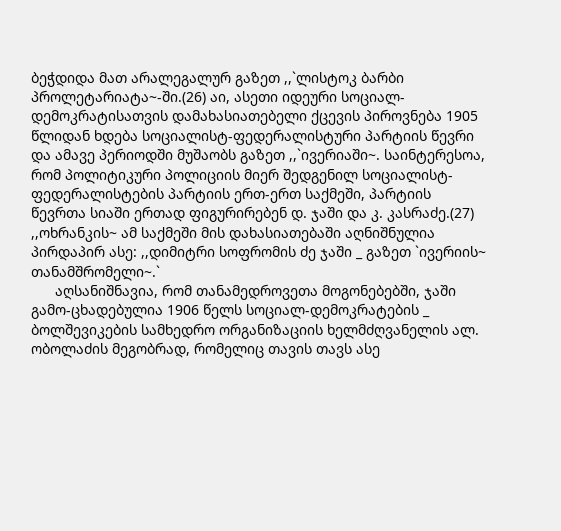ბეჭდიდა მათ არალეგალურ გაზეთ ,,`ლისტოკ ბარბი პროლეტარიატა~-ში.(26) აი, ასეთი იდეური სოციალ-დემოკრატისათვის დამახასიათებელი ქცევის პიროვნება 1905 წლიდან ხდება სოციალისტ-ფედერალისტური პარტიის წევრი და ამავე პერიოდში მუშაობს გაზეთ ,,`ივერიაში~. საინტერესოა, რომ პოლიტიკური პოლიციის მიერ შედგენილ სოციალისტ-ფედერალისტების პარტიის ერთ-ერთ საქმეში, პარტიის წევრთა სიაში ერთად ფიგურირებენ დ. ჯაში და კ. კასრაძე.(27)  ,,ოხრანკის~ ამ საქმეში მის დახასიათებაში აღნიშნულია პირდაპირ ასე: ,,დიმიტრი სოფრომის ძე ჯაში _ გაზეთ `ივერიის~ თანამშრომელი~.`
      აღსანიშნავია, რომ თანამედროვეთა მოგონებებში, ჯაში გამო-ცხადებულია 1906 წელს სოციალ-დემოკრატების _ ბოლშევიკების სამხედრო ორგანიზაციის ხელმძღვანელის ალ. ობოლაძის მეგობრად, რომელიც თავის თავს ასე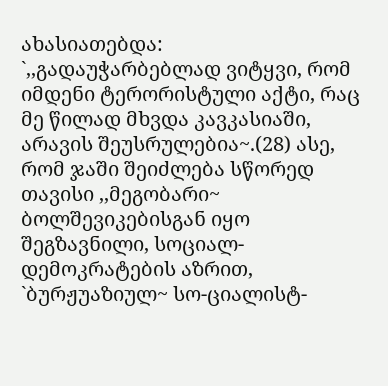ახასიათებდა: `,,გადაუჭარბებლად ვიტყვი, რომ იმდენი ტერორისტული აქტი, რაც მე წილად მხვდა კავკასიაში, არავის შეუსრულებია~.(28) ასე, რომ ჯაში შეიძლება სწორედ თავისი ,,მეგობარი~ ბოლშევიკებისგან იყო შეგზავნილი, სოციალ-დემოკრატების აზრით, `ბურჟუაზიულ~ სო-ციალისტ-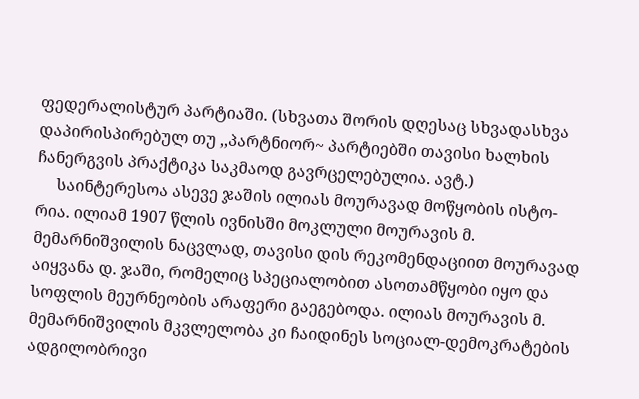ფედერალისტურ პარტიაში. (სხვათა შორის დღესაც სხვადასხვა დაპირისპირებულ თუ ,,პარტნიორ~ პარტიებში თავისი ხალხის ჩანერგვის პრაქტიკა საკმაოდ გავრცელებულია. ავტ.)
     საინტერესოა ასევე ჯაშის ილიას მოურავად მოწყობის ისტო-რია. ილიამ 1907 წლის ივნისში მოკლული მოურავის მ. მემარნიშვილის ნაცვლად, თავისი დის რეკომენდაციით მოურავად აიყვანა დ. ჯაში, რომელიც სპეციალობით ასოთამწყობი იყო და სოფლის მეურნეობის არაფერი გაეგებოდა. ილიას მოურავის მ. მემარნიშვილის მკვლელობა კი ჩაიდინეს სოციალ-დემოკრატების ადგილობრივი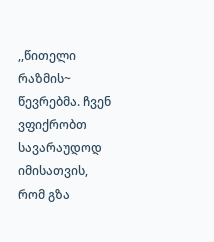,,წითელი რაზმის~ წევრებმა. ჩვენ ვფიქრობთ სავარაუდოდ იმისათვის, რომ გზა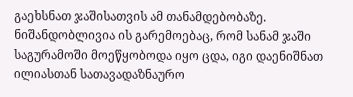გაეხსნათ ჯაშისათვის ამ თანამდებობაზე. ნიშანდობლივია ის გარემოებაც, რომ სანამ ჯაში საგურამოში მოეწყობოდა იყო ცდა, იგი დაენიშნათ ილიასთან სათავადაზნაურო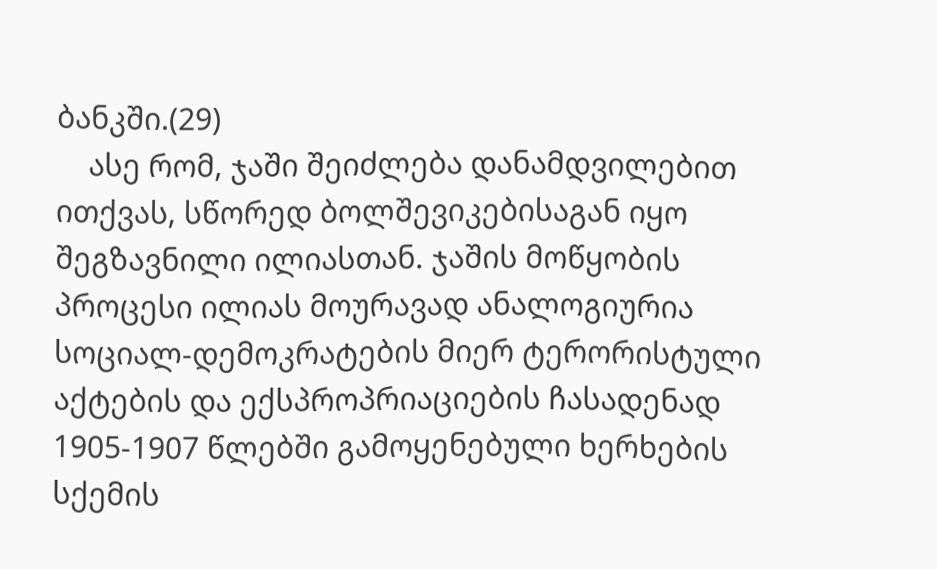ბანკში.(29)
    ასე რომ, ჯაში შეიძლება დანამდვილებით ითქვას, სწორედ ბოლშევიკებისაგან იყო შეგზავნილი ილიასთან. ჯაშის მოწყობის პროცესი ილიას მოურავად ანალოგიურია სოციალ-დემოკრატების მიერ ტერორისტული აქტების და ექსპროპრიაციების ჩასადენად 1905-1907 წლებში გამოყენებული ხერხების სქემის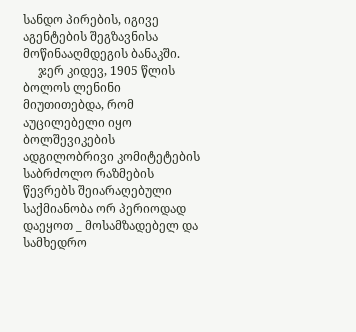სანდო პირების, იგივე აგენტების შეგზავნისა მოწინააღმდეგის ბანაკში.
     ჯერ კიდევ, 1905 წლის ბოლოს ლენინი მიუთითებდა, რომ აუცილებელი იყო ბოლშევიკების ადგილობრივი კომიტეტების საბრძოლო რაზმების წევრებს შეიარაღებული საქმიანობა ორ პერიოდად დაეყოთ _ მოსამზადებელ და სამხედრო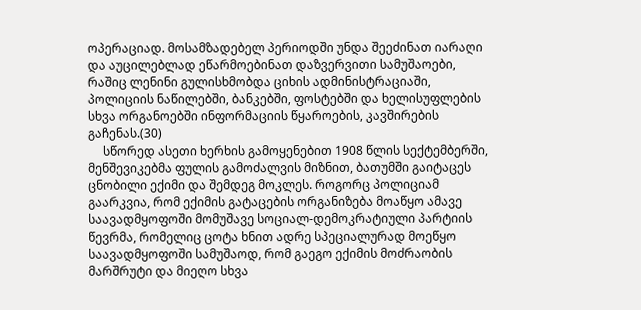ოპერაციად. მოსამზადებელ პერიოდში უნდა შეეძინათ იარაღი და აუცილებლად ეწარმოებინათ დაზვერვითი სამუშაოები, რაშიც ლენინი გულისხმობდა ციხის ადმინისტრაციაში, პოლიციის ნაწილებში, ბანკებში, ფოსტებში და ხელისუფლების სხვა ორგანოებში ინფორმაციის წყაროების, კავშირების გაჩენას.(30)
     სწორედ ასეთი ხერხის გამოყენებით 1908 წლის სექტემბერში, მენშევიკებმა ფულის გამოძალვის მიზნით, ბათუმში გაიტაცეს ცნობილი ექიმი და შემდეგ მოკლეს. როგორც პოლიციამ გაარკვია, რომ ექიმის გატაცების ორგანიზება მოაწყო ამავე საავადმყოფოში მომუშავე სოციალ-დემოკრატიული პარტიის წევრმა, რომელიც ცოტა ხნით ადრე სპეციალურად მოეწყო საავადმყოფოში სამუშაოდ, რომ გაეგო ექიმის მოძრაობის მარშრუტი და მიეღო სხვა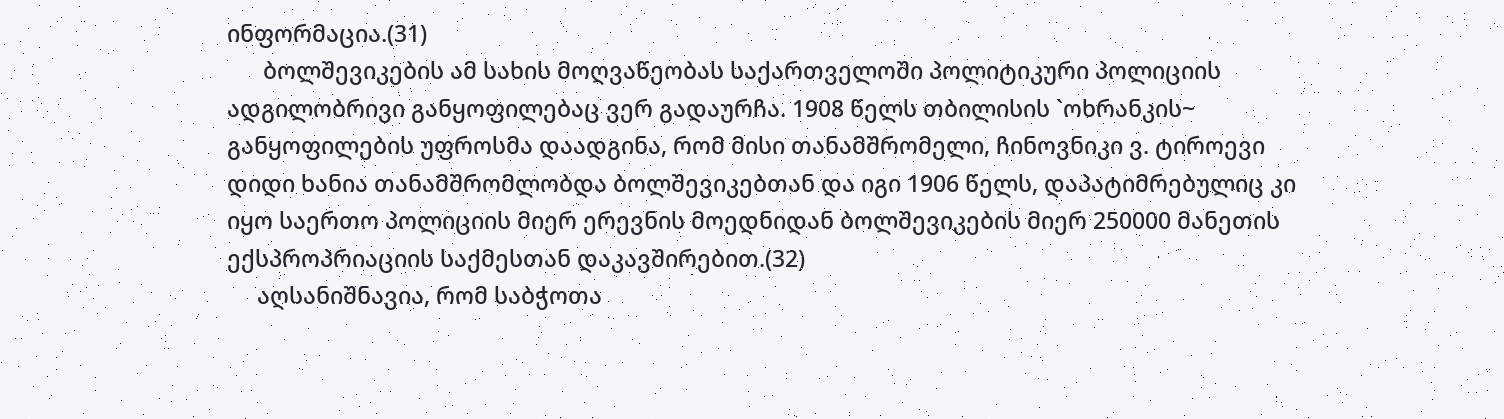ინფორმაცია.(31)
      ბოლშევიკების ამ სახის მოღვაწეობას საქართველოში პოლიტიკური პოლიციის ადგილობრივი განყოფილებაც ვერ გადაურჩა. 1908 წელს თბილისის `ოხრანკის~ განყოფილების უფროსმა დაადგინა, რომ მისი თანამშრომელი, ჩინოვნიკი ვ. ტიროევი დიდი ხანია თანამშრომლობდა ბოლშევიკებთან და იგი 1906 წელს, დაპატიმრებულიც კი იყო საერთო პოლიციის მიერ ერევნის მოედნიდან ბოლშევიკების მიერ 250000 მანეთის ექსპროპრიაციის საქმესთან დაკავშირებით.(32)
     აღსანიშნავია, რომ საბჭოთა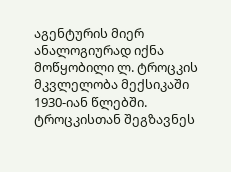აგენტურის მიერ ანალოგიურად იქნა მოწყობილი ლ. ტროცკის მკვლელობა მექსიკაში 1930-იან წლებში. ტროცკისთან შეგზავნეს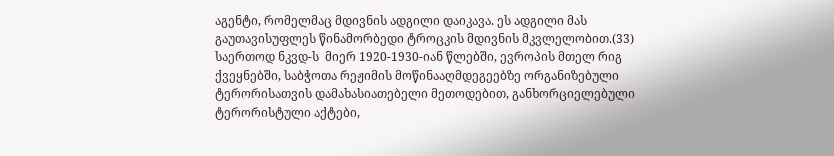აგენტი, რომელმაც მდივნის ადგილი დაიკავა. ეს ადგილი მას გაუთავისუფლეს წინამორბედი ტროცკის მდივნის მკვლელობით.(33) საერთოდ ნკვდ-ს  მიერ 1920-1930-იან წლებში, ევროპის მთელ რიგ ქვეყნებში, საბჭოთა რეჟიმის მოწინააღმდეგეებზე ორგანიზებული ტერორისათვის დამახასიათებელი მეთოდებით, განხორციელებული ტერორისტული აქტები,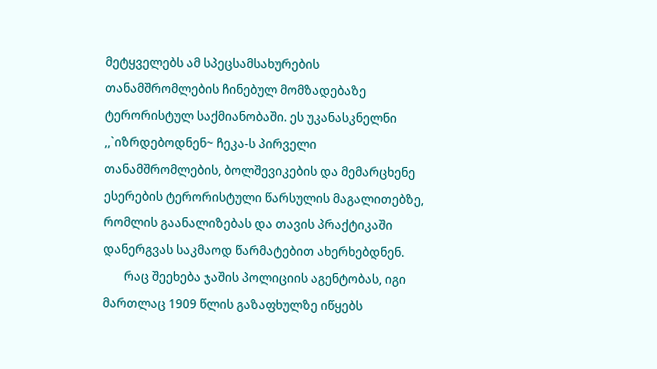მეტყველებს ამ სპეცსამსახურების თანამშრომლების ჩინებულ მომზადებაზე ტერორისტულ საქმიანობაში. ეს უკანასკნელნი ,,`იზრდებოდნენ~ ჩეკა-ს პირველი თანამშრომლების, ბოლშევიკების და მემარცხენე ესერების ტერორისტული წარსულის მაგალითებზე, რომლის გაანალიზებას და თავის პრაქტიკაში დანერგვას საკმაოდ წარმატებით ახერხებდნენ.
       რაც შეეხება ჯაშის პოლიციის აგენტობას, იგი მართლაც 1909 წლის გაზაფხულზე იწყებს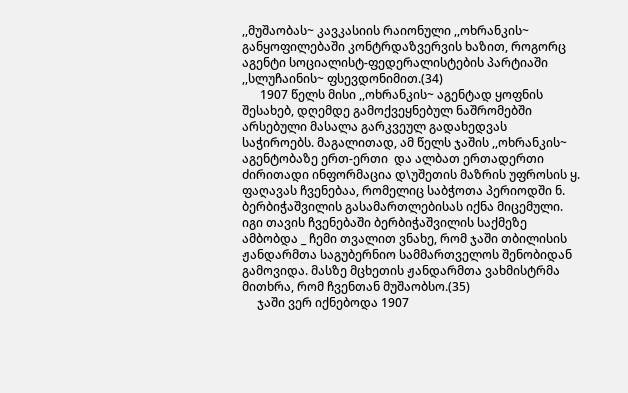,,მუშაობას~ კავკასიის რაიონული ,,ოხრანკის~ განყოფილებაში კონტრდაზვერვის ხაზით, როგორც აგენტი სოციალისტ-ფედერალისტების პარტიაში ,,სლუჩაინის~ ფსევდონიმით.(34)
      1907 წელს მისი ,,ოხრანკის~ აგენტად ყოფნის შესახებ, დღემდე გამოქვეყნებულ ნაშრომებში არსებული მასალა გარკვეულ გადახედვას საჭიროებს. მაგალითად, ამ წელს ჯაშის ,,ოხრანკის~ აგენტობაზე ერთ-ერთი  და ალბათ ერთადერთი ძირითადი ინფორმაცია დ\უშეთის მაზრის უფროსის ყ. ფაღავას ჩვენებაა, რომელიც საბჭოთა პერიოდში ნ. ბერბიჭაშვილის გასამართლებისას იქნა მიცემული. იგი თავის ჩვენებაში ბერბიჭაშვილის საქმეზე ამბობდა _ ჩემი თვალით ვნახე, რომ ჯაში თბილისის ჟანდარმთა საგუბერნიო სამმართველოს შენობიდან გამოვიდა. მასზე მცხეთის ჟანდარმთა ვახმისტრმა მითხრა, რომ ჩვენთან მუშაობსო.(35)
     ჯაში ვერ იქნებოდა 1907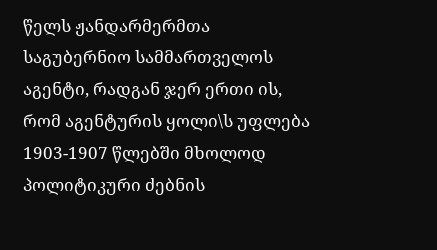წელს ჟანდარმერმთა საგუბერნიო სამმართველოს აგენტი, რადგან ჯერ ერთი ის, რომ აგენტურის ყოლი\ს უფლება 1903-1907 წლებში მხოლოდ პოლიტიკური ძებნის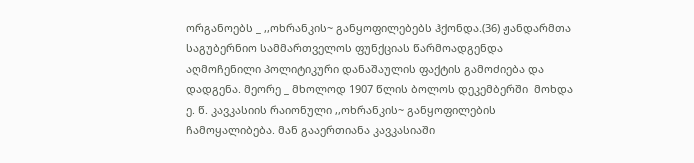ორგანოებს _ ,,ოხრანკის~ განყოფილებებს ჰქონდა.(36) ჟანდარმთა საგუბერნიო სამმართველოს ფუნქციას წარმოადგენდა აღმოჩენილი პოლიტიკური დანაშაულის ფაქტის გამოძიება და დადგენა. მეორე _ მხოლოდ 1907 წლის ბოლოს დეკემბერში  მოხდა ე. წ. კავკასიის რაიონული ,,ოხრანკის~ განყოფილების ჩამოყალიბება. მან გააერთიანა კავკასიაში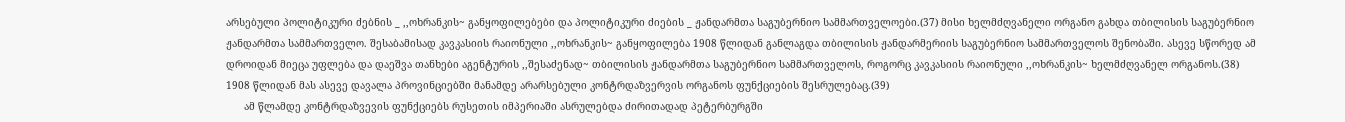არსებული პოლიტიკური ძებნის _ ,,ოხრანკის~ განყოფილებები და პოლიტიკური ძიების _ ჟანდარმთა საგუბერნიო სამმართველოები.(37) მისი ხელმძღვანელი ორგანო გახდა თბილისის საგუბერნიო ჟანდარმთა სამმართველო. შესაბამისად კავკასიის რაიონული ,,ოხრანკის~ განყოფილება 1908 წლიდან განლაგდა თბილისის ჟანდარმერიის საგუბერნიო სამმართველოს შენობაში. ასევე სწორედ ამ დროიდან მიეცა უფლება და დაეშვა თანხები აგენტურის ,,შესაძენად~ თბილისის ჟანდარმთა საგუბერნიო სამმართველოს, როგორც კავკასიის რაიონული ,,ოხრანკის~ ხელმძღვანელ ორგანოს.(38) 1908 წლიდან მას ასევე დავალა პროვინციებში მანამდე არარსებული კონტრდაზვერვის ორგანოს ფუნქციების შესრულებაც.(39)
      ამ წლამდე კონტრდაზვევის ფუნქციებს რუსეთის იმპერიაში ასრულებდა ძირითადად პეტერბურგში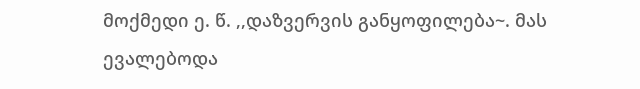მოქმედი ე. წ. ,,დაზვერვის განყოფილება~. მას ევალებოდა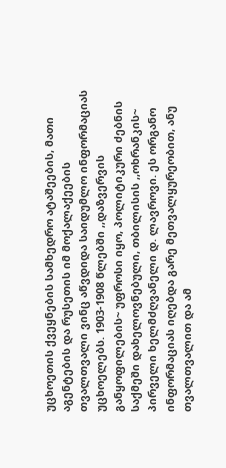უცხოეთის ქვეყნების სამხედრო ატაშეების, მათი აგენტების და რუსეთის იმ მოქალაქეების თვალთვალი ვინც აწვდიდა საიდუმლო ინფორმაციას უცხოელებს. 1903-1908 წლებში ,,დაზვერვის განყოფილების~ უფროსი იყო, პოლიტიკური ძებნის საქმეში დახელოვნებული, თბილისის ,,ოხრანკის~ პირველი ხელმძღვანელი დ. ლავროვი. ეს ორგანო ინფორმაციას იღებდა გარე მეთვალყურეობით, ანუ თვალთვალით და ამ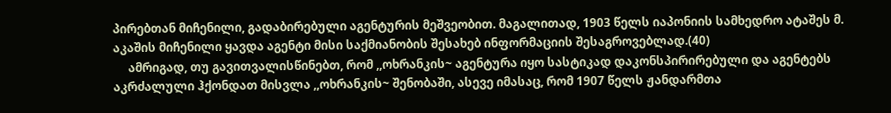პირებთან მიჩენილი, გადაბირებული აგენტურის მეშვეობით. მაგალითად, 1903 წელს იაპონიის სამხედრო ატაშეს მ. აკაშის მიჩენილი ყავდა აგენტი მისი საქმიანობის შესახებ ინფორმაციის შესაგროვებლად.(40)
     ამრიგად, თუ გავითვალისწინებთ, რომ ,,ოხრანკის~ აგენტურა იყო სასტიკად დაკონსპირირებული და აგენტებს აკრძალული ჰქონდათ მისვლა ,,ოხრანკის~ შენობაში, ასევე იმასაც, რომ 1907 წელს ჟანდარმთა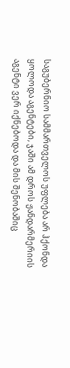საგუბერნიო სამმართველოს უფლება არ ჰქონდა ყოლოდა აგენტები, ჯაში ამ დროს ჟანდარმერიის აგენტი ვერ იქნებოდა და მის შენობაშიც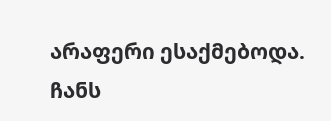არაფერი ესაქმებოდა. ჩანს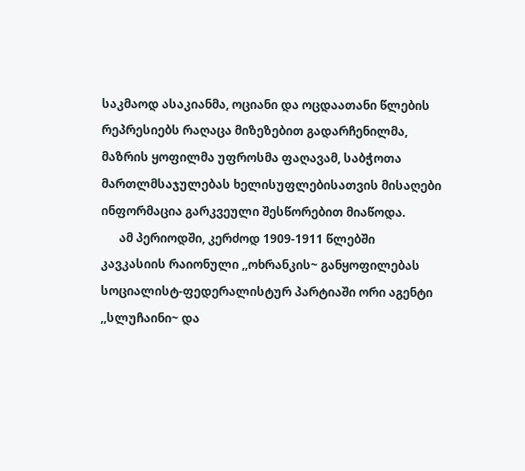საკმაოდ ასაკიანმა, ოციანი და ოცდაათანი წლების რეპრესიებს რაღაცა მიზეზებით გადარჩენილმა, მაზრის ყოფილმა უფროსმა ფაღავამ, საბჭოთა მართლმსაჯულებას ხელისუფლებისათვის მისაღები ინფორმაცია გარკვეული შესწორებით მიაწოდა.
      ამ პერიოდში, კერძოდ 1909-1911 წლებში კავკასიის რაიონული ,,ოხრანკის~ განყოფილებას სოციალისტ-ფედერალისტურ პარტიაში ორი აგენტი ,,სლუჩაინი~ და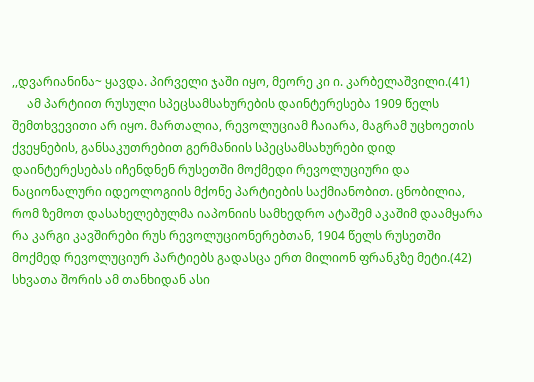,,დვარიანინა~ ყავდა. პირველი ჯაში იყო, მეორე კი ი. კარბელაშვილი.(41)
     ამ პარტიით რუსული სპეცსამსახურების დაინტერესება 1909 წელს შემთხვევითი არ იყო. მართალია, რევოლუციამ ჩაიარა, მაგრამ უცხოეთის ქვეყნების, განსაკუთრებით გერმანიის სპეცსამსახურები დიდ დაინტერესებას იჩენდნენ რუსეთში მოქმედი რევოლუციური და ნაციონალური იდეოლოგიის მქონე პარტიების საქმიანობით. ცნობილია, რომ ზემოთ დასახელებულმა იაპონიის სამხედრო ატაშემ აკაშიმ დაამყარა რა კარგი კავშირები რუს რევოლუციონერებთან, 1904 წელს რუსეთში მოქმედ რევოლუციურ პარტიებს გადასცა ერთ მილიონ ფრანკზე მეტი.(42) სხვათა შორის ამ თანხიდან ასი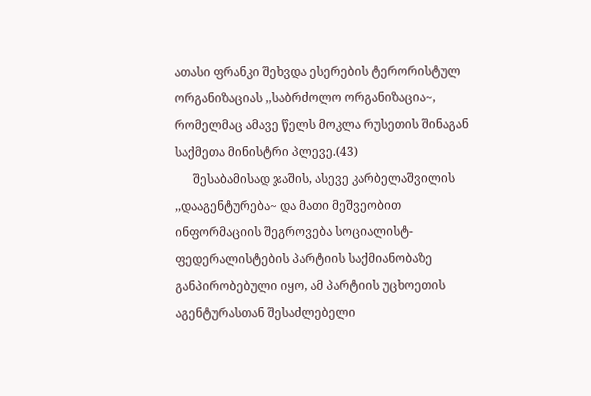ათასი ფრანკი შეხვდა ესერების ტერორისტულ ორგანიზაციას ,,საბრძოლო ორგანიზაცია~, რომელმაც ამავე წელს მოკლა რუსეთის შინაგან საქმეთა მინისტრი პლევე.(43)
      შესაბამისად ჯაშის, ასევე კარბელაშვილის ,,დააგენტურება~ და მათი მეშვეობით ინფორმაციის შეგროვება სოციალისტ-ფედერალისტების პარტიის საქმიანობაზე განპირობებული იყო, ამ პარტიის უცხოეთის აგენტურასთან შესაძლებელი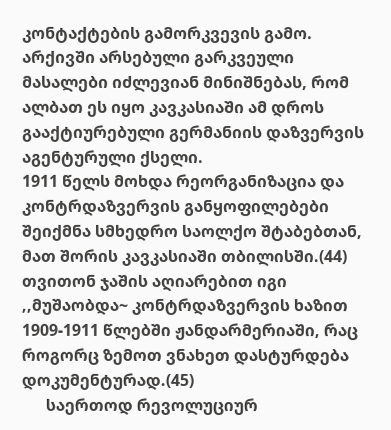კონტაქტების გამორკვევის გამო. არქივში არსებული გარკვეული მასალები იძლევიან მინიშნებას, რომ ალბათ ეს იყო კავკასიაში ამ დროს გააქტიურებული გერმანიის დაზვერვის აგენტურული ქსელი.
1911 წელს მოხდა რეორგანიზაცია და კონტრდაზვერვის განყოფილებები შეიქმნა სმხედრო საოლქო შტაბებთან, მათ შორის კავკასიაში თბილისში.(44) თვითონ ჯაშის აღიარებით იგი ,,მუშაობდა~ კონტრდაზვერვის ხაზით 1909-1911 წლებში ჟანდარმერიაში, რაც როგორც ზემოთ ვნახეთ დასტურდება დოკუმენტურად.(45)
      საერთოდ რევოლუციურ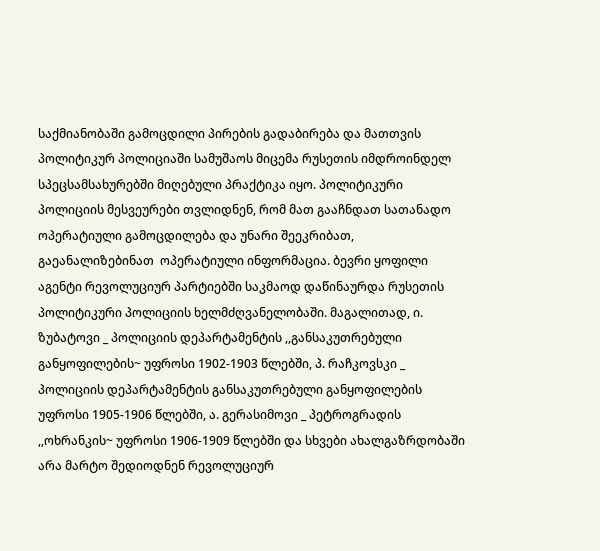საქმიანობაში გამოცდილი პირების გადაბირება და მათთვის პოლიტიკურ პოლიციაში სამუშაოს მიცემა რუსეთის იმდროინდელ სპეცსამსახურებში მიღებული პრაქტიკა იყო. პოლიტიკური პოლიციის მესვეურები თვლიდნენ, რომ მათ გააჩნდათ სათანადო ოპერატიული გამოცდილება და უნარი შეეკრიბათ, გაეანალიზებინათ  ოპერატიული ინფორმაცია. ბევრი ყოფილი აგენტი რევოლუციურ პარტიებში საკმაოდ დაწინაურდა რუსეთის პოლიტიკური პოლიციის ხელმძღვანელობაში. მაგალითად, ი. ზუბატოვი _ პოლიციის დეპარტამენტის ,,განსაკუთრებული განყოფილების~ უფროსი 1902-1903 წლებში, პ. რაჩკოვსკი _ პოლიციის დეპარტამენტის განსაკუთრებული განყოფილების უფროსი 1905-1906 წლებში, ა. გერასიმოვი _ პეტროგრადის ,,ოხრანკის~ უფროსი 1906-1909 წლებში და სხვები ახალგაზრდობაში არა მარტო შედიოდნენ რევოლუციურ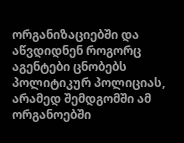ორგანიზაციებში და აწვდიდნენ როგორც აგენტები ცნობებს პოლიტიკურ პოლიციას, არამედ შემდგომში ამ ორგანოებში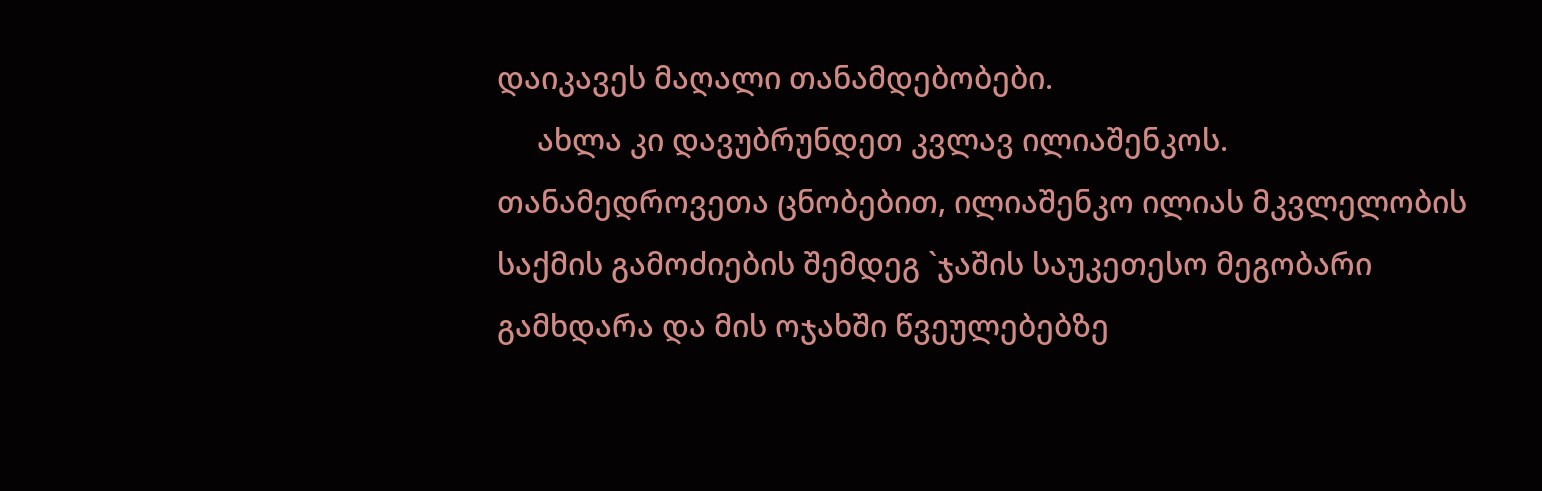დაიკავეს მაღალი თანამდებობები.
     ახლა კი დავუბრუნდეთ კვლავ ილიაშენკოს. თანამედროვეთა ცნობებით, ილიაშენკო ილიას მკვლელობის საქმის გამოძიების შემდეგ `ჯაშის საუკეთესო მეგობარი გამხდარა და მის ოჯახში წვეულებებზე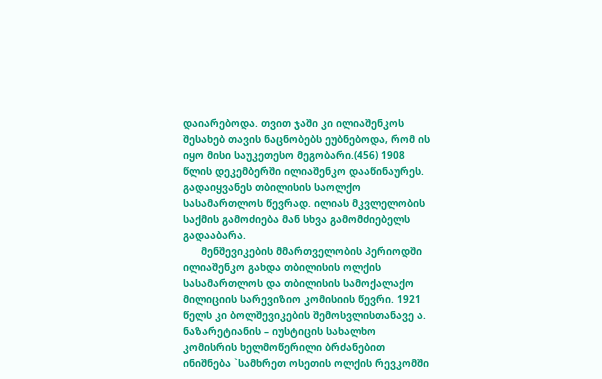დაიარებოდა. თვით ჯაში კი ილიაშენკოს შესახებ თავის ნაცნობებს ეუბნებოდა, რომ ის იყო მისი საუკეთესო მეგობარი.(456) 1908 წლის დეკემბერში ილიაშენკო დააწინაურეს. გადაიყვანეს თბილისის საოლქო სასამართლოს წევრად. ილიას მკვლელობის საქმის გამოძიება მან სხვა გამომძიებელს გადააბარა.
      მენშევიკების მმართველობის პერიოდში ილიაშენკო გახდა თბილისის ოლქის სასამართლოს და თბილისის სამოქალაქო მილიციის სარევიზიო კომისიის წევრი. 1921 წელს კი ბოლშევიკების შემოსვლისთანავე ა. ნაზარეტიანის – იუსტიცის სახალხო კომისრის ხელმოწერილი ბრძანებით ინიშნება `სამხრეთ ოსეთის ოლქის რევკომში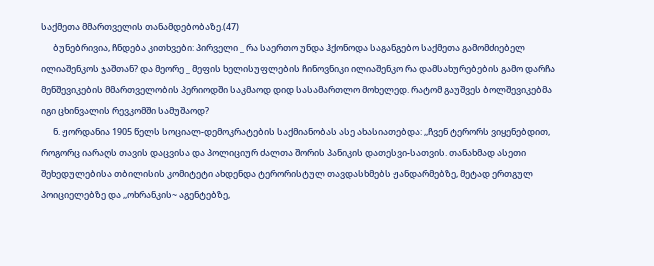საქმეთა მმართველის თანამდებობაზე.(47)
      ბუნებრივია, ჩნდება კითხვები: პირველი _ რა საერთო უნდა ჰქონოდა საგანგებო საქმეთა გამომძიებელ ილიაშენკოს ჯაშთან? და მეორე _ მეფის ხელისუფლების ჩინოვნიკი ილიაშენკო რა დამსახურებების გამო დარჩა მენშევიკების მმართველობის პერიოდში საკმაოდ დიდ სასამართლო მოხელედ. რატომ გაუშვეს ბოლშევიკებმა იგი ცხინვალის რევკომში სამუშაოდ?
      ნ. ჟორდანია 1905 წელს სოციალ-დემოკრატების საქმიანობას ასე ახასიათებდა: ,,ჩვენ ტერორს ვიყენებდით, როგორც იარაღს თავის დაცვისა და პოლიციურ ძალთა შორის პანიკის დათესვი-სათვის. თანახმად ასეთი შეხედულებისა თბილისის კომიტეტი ახდენდა ტერორისტულ თავდასხმებს ჟანდარმებზე, მეტად ერთგულ პოიციელებზე და ,,ოხრანკის~ აგენტებზე,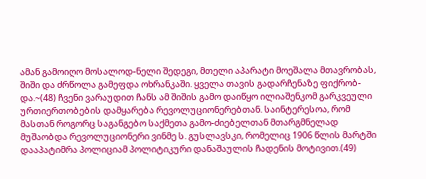ამან გამოიღო მოსალოდ-ნელი შედეგი, მთელი აპარატი მოეშალა მთავრობას, შიში და ძრწოლა გამეფდა ოხრანკაში. ყველა თავის გადარჩენაზე ფიქრობ-და.~(48) ჩვენი ვარაუდით ჩანს ამ შიშის გამო დაიწყო ილიაშენკომ გარკვეული ურთიერთობების დამყარება რევოლუციონერებთან. საინტერესოა, რომ  მასთან როგორც საგანგებო საქმეთა გამო-ძიებელთან მთარგმნელად მუშაობდა რევოლუციონერი ვინმე ს. გუსლავსკი, რომელიც 1906 წლის მარტში დააპატიმრა პოლიციამ პოლიტიკური დანაშაულის ჩადენის მოტივით.(49)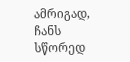ამრიგად, ჩანს სწორედ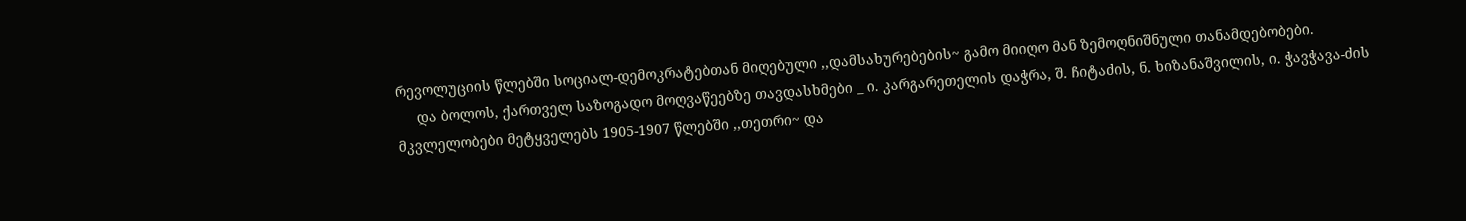რევოლუციის წლებში სოციალ-დემოკრატებთან მიღებული ,,დამსახურებების~ გამო მიიღო მან ზემოღნიშნული თანამდებობები.
     და ბოლოს, ქართველ საზოგადო მოღვაწეებზე თავდასხმები _ ი. კარგარეთელის დაჭრა, შ. ჩიტაძის, ნ. ხიზანაშვილის, ი. ჭავჭავა-ძის მკვლელობები მეტყველებს 1905-1907 წლებში ,,თეთრი~ და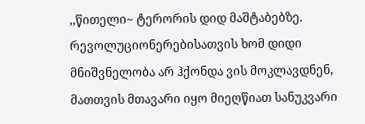,,წითელი~ ტერორის დიდ მაშტაბებზე. რევოლუციონერებისათვის ხომ დიდი მნიშვნელობა არ ჰქონდა ვის მოკლავდნენ, მათთვის მთავარი იყო მიეღწიათ სანუკვარი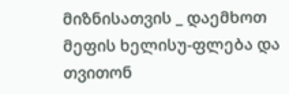მიზნისათვის _ დაემხოთ მეფის ხელისუ-ფლება და თვითონ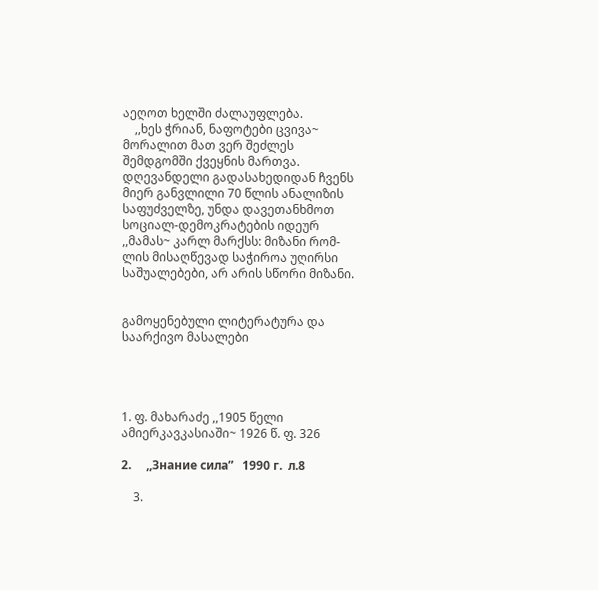აეღოთ ხელში ძალაუფლება.
    ,,ხეს ჭრიან, ნაფოტები ცვივა~ მორალით მათ ვერ შეძლეს შემდგომში ქვეყნის მართვა. დღევანდელი გადასახედიდან ჩვენს მიერ განვლილი 70 წლის ანალიზის საფუძველზე, უნდა დავეთანხმოთ სოციალ-დემოკრატების იდეურ ,,მამას~ კარლ მარქსს: მიზანი რომ-ლის მისაღწევად საჭიროა უღირსი საშუალებები, არ არის სწორი მიზანი.


გამოყენებული ლიტერატურა და საარქივო მასალები




1. ფ. მახარაძე ,,1905 წელი ამიერკავკასიაში~ 1926 წ. ფ. 326

2.     ,,Знание сила”   1990 г.  л.8

    3.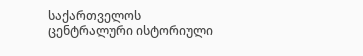საქართველოს ცენტრალური ისტორიული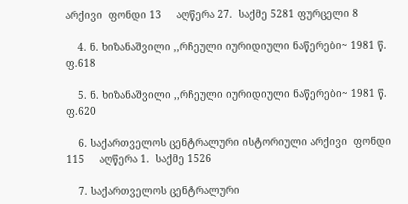არქივი  ფონდი 13     აღწერა 27.  საქმე 5281 ფურცელი 8

    4. ნ. ხიზანაშვილი ,,რჩეული იურიდიული ნაწერები~ 1981 წ. ფ.618

    5. ნ. ხიზანაშვილი ,,რჩეული იურიდიული ნაწერები~ 1981 წ. ფ.620

    6. საქართველოს ცენტრალური ისტორიული არქივი  ფონდი 115     აღწერა 1.  საქმე 1526

    7. საქართველოს ცენტრალური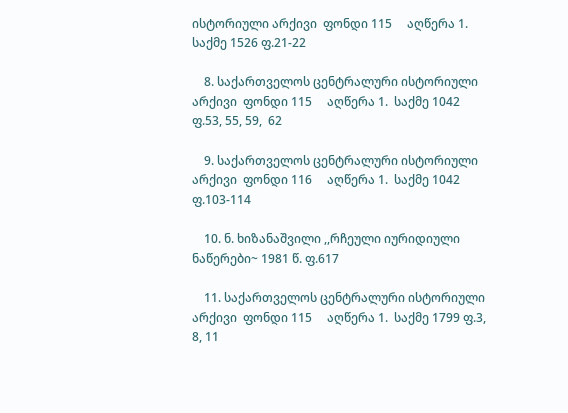ისტორიული არქივი  ფონდი 115     აღწერა 1.  საქმე 1526 ფ.21-22

    8. საქართველოს ცენტრალური ისტორიული არქივი  ფონდი 115     აღწერა 1.  საქმე 1042 ფ.53, 55, 59,  62

    9. საქართველოს ცენტრალური ისტორიული არქივი  ფონდი 116     აღწერა 1.  საქმე 1042  ფ.103-114

    10. ნ. ხიზანაშვილი ,,რჩეული იურიდიული ნაწერები~ 1981 წ. ფ.617

    11. საქართველოს ცენტრალური ისტორიული არქივი  ფონდი 115     აღწერა 1.  საქმე 1799 ფ.3, 8, 11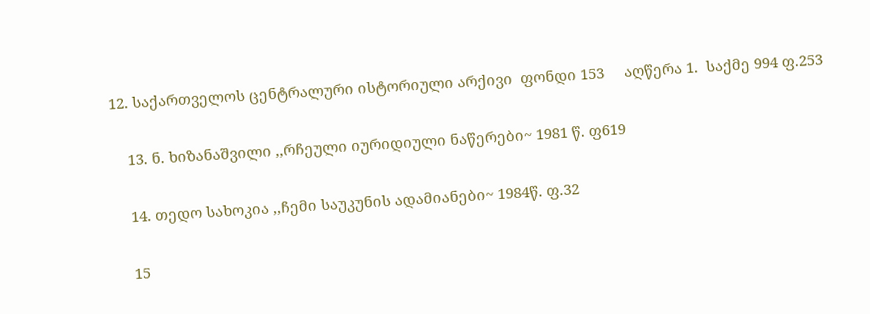12. საქართველოს ცენტრალური ისტორიული არქივი  ფონდი 153     აღწერა 1.  საქმე 994 ფ.253

    13. ნ. ხიზანაშვილი ,,რჩეული იურიდიული ნაწერები~ 1981 წ. ფ619

    14. თედო სახოკია ,,ჩემი საუკუნის ადამიანები~ 1984წ. ფ.32

    15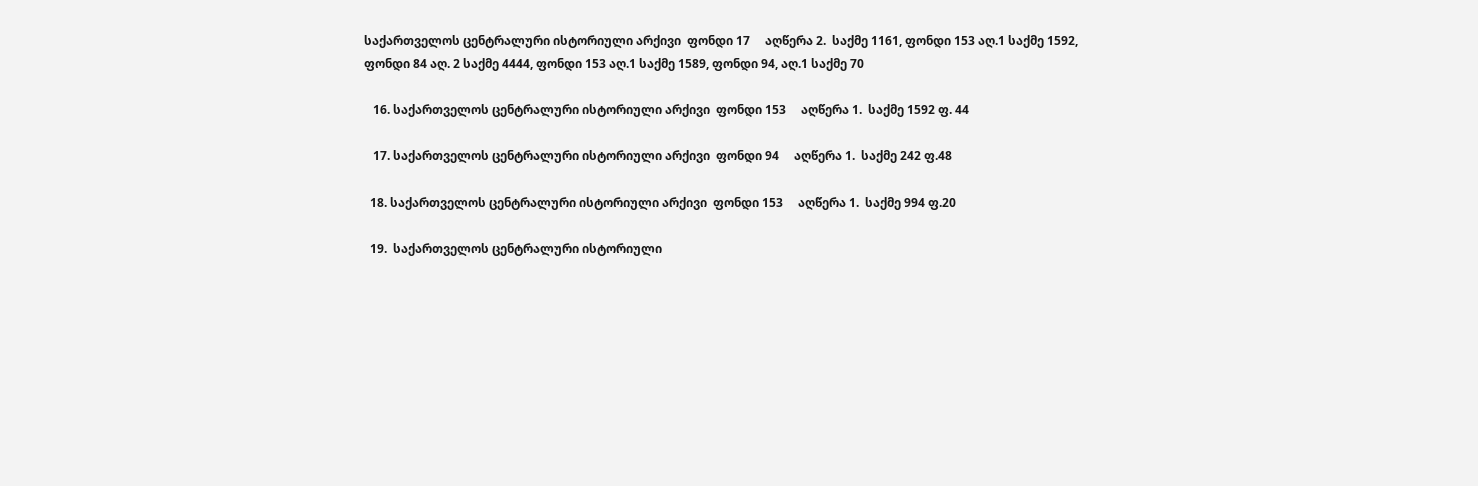საქართველოს ცენტრალური ისტორიული არქივი  ფონდი 17     აღწერა 2.  საქმე 1161, ფონდი 153 აღ.1 საქმე 1592, ფონდი 84 აღ. 2 საქმე 4444, ფონდი 153 აღ.1 საქმე 1589, ფონდი 94, აღ.1 საქმე 70

   16. საქართველოს ცენტრალური ისტორიული არქივი  ფონდი 153     აღწერა 1.  საქმე 1592 ფ. 44

   17. საქართველოს ცენტრალური ისტორიული არქივი  ფონდი 94     აღწერა 1.  საქმე 242 ფ.48

  18. საქართველოს ცენტრალური ისტორიული არქივი  ფონდი 153     აღწერა 1.  საქმე 994 ფ.20

  19.  საქართველოს ცენტრალური ისტორიული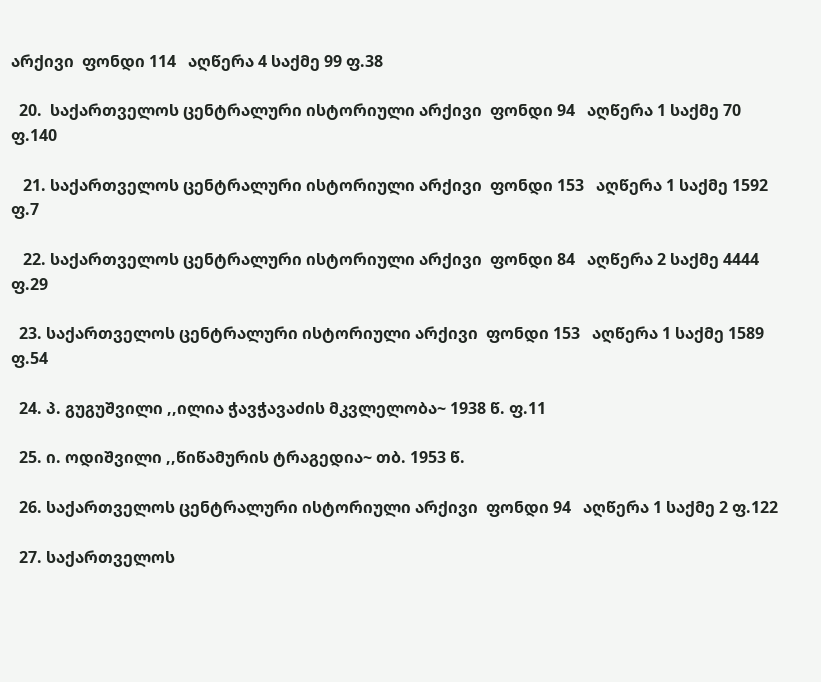არქივი  ფონდი 114   აღწერა 4 საქმე 99 ფ.38

  20.  საქართველოს ცენტრალური ისტორიული არქივი  ფონდი 94   აღწერა 1 საქმე 70 ფ.140

   21. საქართველოს ცენტრალური ისტორიული არქივი  ფონდი 153   აღწერა 1 საქმე 1592 ფ.7

   22. საქართველოს ცენტრალური ისტორიული არქივი  ფონდი 84   აღწერა 2 საქმე 4444 ფ.29

  23. საქართველოს ცენტრალური ისტორიული არქივი  ფონდი 153   აღწერა 1 საქმე 1589 ფ.54

  24. პ. გუგუშვილი ,,ილია ჭავჭავაძის მკვლელობა~ 1938 წ. ფ.11

  25. ი. ოდიშვილი ,,წიწამურის ტრაგედია~ თბ. 1953 წ.

  26. საქართველოს ცენტრალური ისტორიული არქივი  ფონდი 94   აღწერა 1 საქმე 2 ფ.122

  27. საქართველოს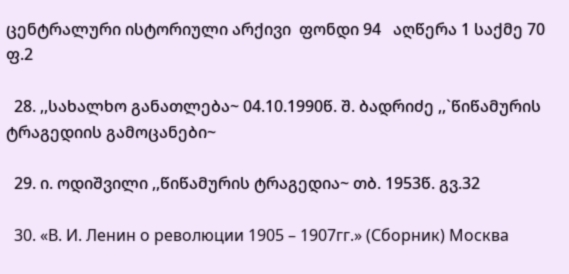ცენტრალური ისტორიული არქივი  ფონდი 94   აღწერა 1 საქმე 70 ფ.2

  28. ,,სახალხო განათლება~ 04.10.1990წ. შ. ბადრიძე ,,`წიწამურის ტრაგედიის გამოცანები~

  29. ი. ოდიშვილი ,,წიწამურის ტრაგედია~ თბ. 1953წ. გვ.32

  30. «В. И. Ленин о революции 1905 – 1907гг.» (Сборник) Москва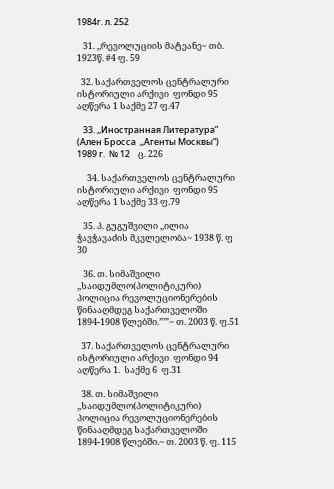1984г. л. 252

   31. ,,რევოლუციის მატეანე~ თბ. 1923წ. #4 ფ. 59

  32. საქართველოს ცენტრალური ისტორიული არქივი  ფონდი 95   აღწერა 1 საქმე 27 ფ.47

   33. ,,Иностранная Литература”  (Ален Бросса  ,,Агенты Москвы“)  1989 г.  № 12    ც. 226

     34. საქართველოს ცენტრალური ისტორიული არქივი  ფონდი 95   აღწერა 1 საქმე 33 ფ.79

   35. პ. გუგუშვილი ,,ილია ჭავჭავაძის მკვლელობა~ 1938 წ. ფ 30

   36. თ. სიმაშვილი ,,საიდუმლო(პოლიტიკური) პოლიცია რევოლუციონერების წინააღმდეგ საქართველოში 1894-1908 წლებში.”’”~ თ. 2003 წ. ფ.51

  37. საქართველოს ცენტრალური ისტორიული არქივი  ფონდი 94     აღწერა 1.  საქმე 6  ფ.31

  38. თ. სიმაშვილი ,,საიდუმლო(პოლიტიკური) პოლიცია რევოლუციონერების წინააღმდეგ საქართველოში 1894-1908 წლებში.~ თ. 2003 წ. ფ. 115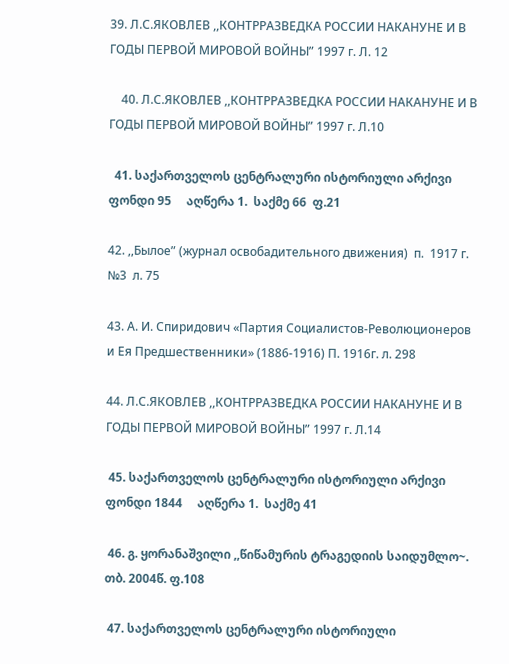39. Л.С.ЯКОВЛЕВ ,,КОНТРРАЗВЕДКА РОССИИ НАКАНУНЕ И В ГОДЫ ПЕРВОЙ МИРОВОЙ ВОЙНЫ” 1997 г. Л. 12

    40. Л.С.ЯКОВЛЕВ ,,КОНТРРАЗВЕДКА РОССИИ НАКАНУНЕ И В ГОДЫ ПЕРВОЙ МИРОВОЙ ВОЙНЫ” 1997 г. Л.10

  41. საქართველოს ცენტრალური ისტორიული არქივი  ფონდი 95     აღწერა 1.  საქმე 66  ფ.21

42. ,,Былое” (журнал освобадительного движения)  п.  1917 г. №3  л. 75

43. А. И. Спиридович «Партия Социалистов-Революционеров и Ея Предшественники» (1886-1916) П. 1916г. л. 298

44. Л.С.ЯКОВЛЕВ ,,КОНТРРАЗВЕДКА РОССИИ НАКАНУНЕ И В ГОДЫ ПЕРВОЙ МИРОВОЙ ВОЙНЫ” 1997 г. Л.14

 45. საქართველოს ცენტრალური ისტორიული არქივი  ფონდი 1844     აღწერა 1.  საქმე 41

 46. გ. ყორანაშვილი ,,წიწამურის ტრაგედიის საიდუმლო~. თბ. 2004წ. ფ.108

 47. საქართველოს ცენტრალური ისტორიული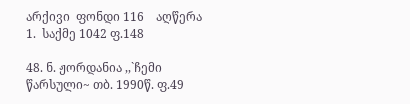არქივი  ფონდი 116    აღწერა 1.  საქმე 1042 ფ.148

48. ნ. ჟორდანია ,,`ჩემი წარსული~ თბ. 1990წ. ფ.49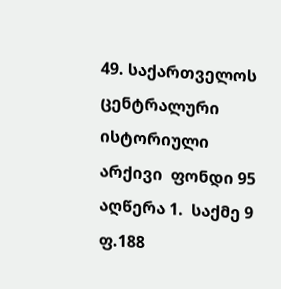49. საქართველოს ცენტრალური ისტორიული არქივი  ფონდი 95    აღწერა 1.  საქმე 9 ფ.188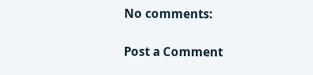No comments:

Post a Comment